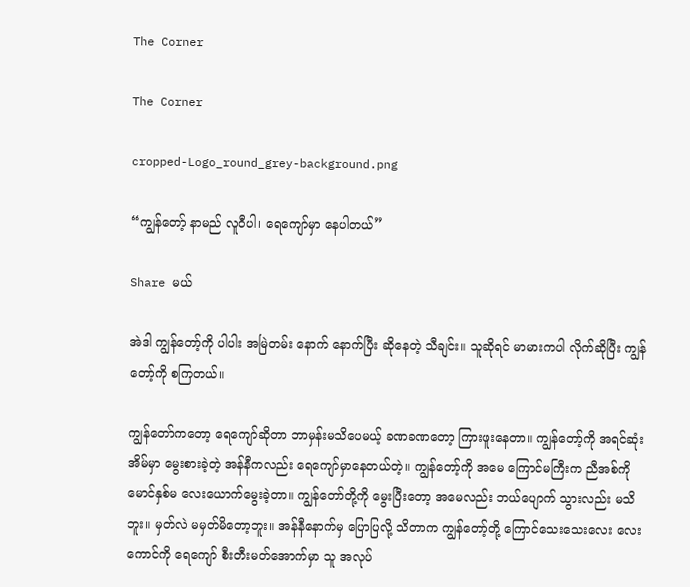The Corner

The Corner

cropped-Logo_round_grey-background.png

“ကျွန်တော့် နာမည် လူဝီပါ၊ ရေကျော်မှာ နေပါတယ်”

Share မယ်

အဲဒါ ကျွန်တော့်ကို ပါပါး အမြဲတမ်း နောက် နောက်ပြီး ဆိုနေတဲ့ သီချင်း။ သူဆိုရင် မာမားကပါ လိုက်ဆိုပြီး ကျွန်တော့်ကို စကြတယ်။

ကျွန်တော်ကတော့ ရေကျော်ဆိုတာ ဘာမှန်းမသိပေမယ့် ခဏခဏတော့ ကြားဖူးနေတာ။ ကျွန်တော့်ကို အရင်ဆုံး အိမ်မှာ မွေးစားခဲ့တဲ့ အန်နီကလည်း ရေကျော်မှာနေတယ်တဲ့။ ကျွန်တော့်ကို အမေ ကြောင်မကြီးက ညီအစ်ကို မောင်နှစ်မ လေးယောက်မွေးခဲ့တာ။ ကျွန်တော်တို့ကို မွေးပြီးတော့ အမေလည်း ဘယ်ပျောက် သွားလည်း မသိဘူး။ မှတ်လဲ မမှတ်မိတော့ဘူး။ အန်နီနောက်မှ ပြောပြလို့ သိတာက ကျွန်တော့်တို့ ကြောင်သေးသေးလေး လေးကောင်ကို ရေကျော် စီးတီးမတ်အောက်မှာ သူ အလုပ်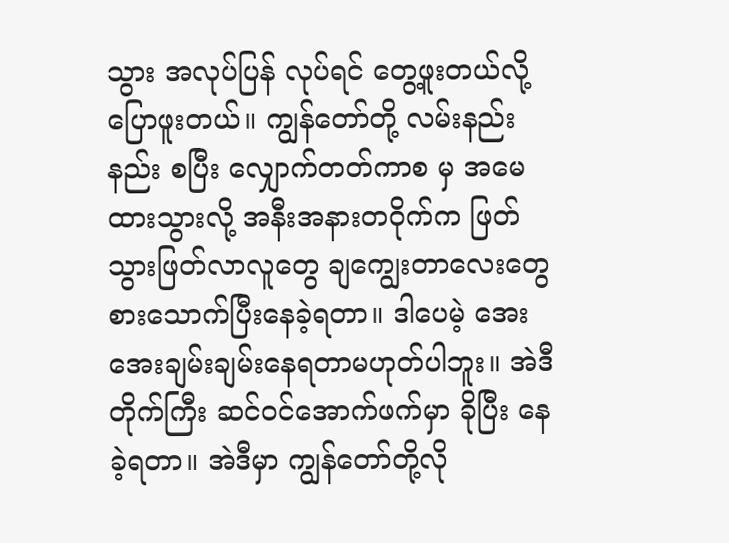သွား အလုပ်ပြန် လုပ်ရင် တွေ့ဖူးတယ်လို့ ပြောဖူးတယ်။ ကျွန်တော်တို့ လမ်းနည်းနည်း စပြီး လျှောက်တတ်ကာစ မှ အမေထားသွားလို့ အနီးအနားတဝိုက်က ဖြတ်သွားဖြတ်လာလူတွေ ချကျွေးတာလေးတွေစားသောက်ပြီးနေခဲ့ရတာ။ ဒါပေမဲ့ အေးအေးချမ်းချမ်းနေရတာမဟုတ်ပါဘူး။ အဲဒီတိုက်ကြီး ဆင်ဝင်အောက်ဖက်မှာ ခိုပြီး နေခဲ့ရတာ။ အဲဒီမှာ ကျွန်တော်တို့လို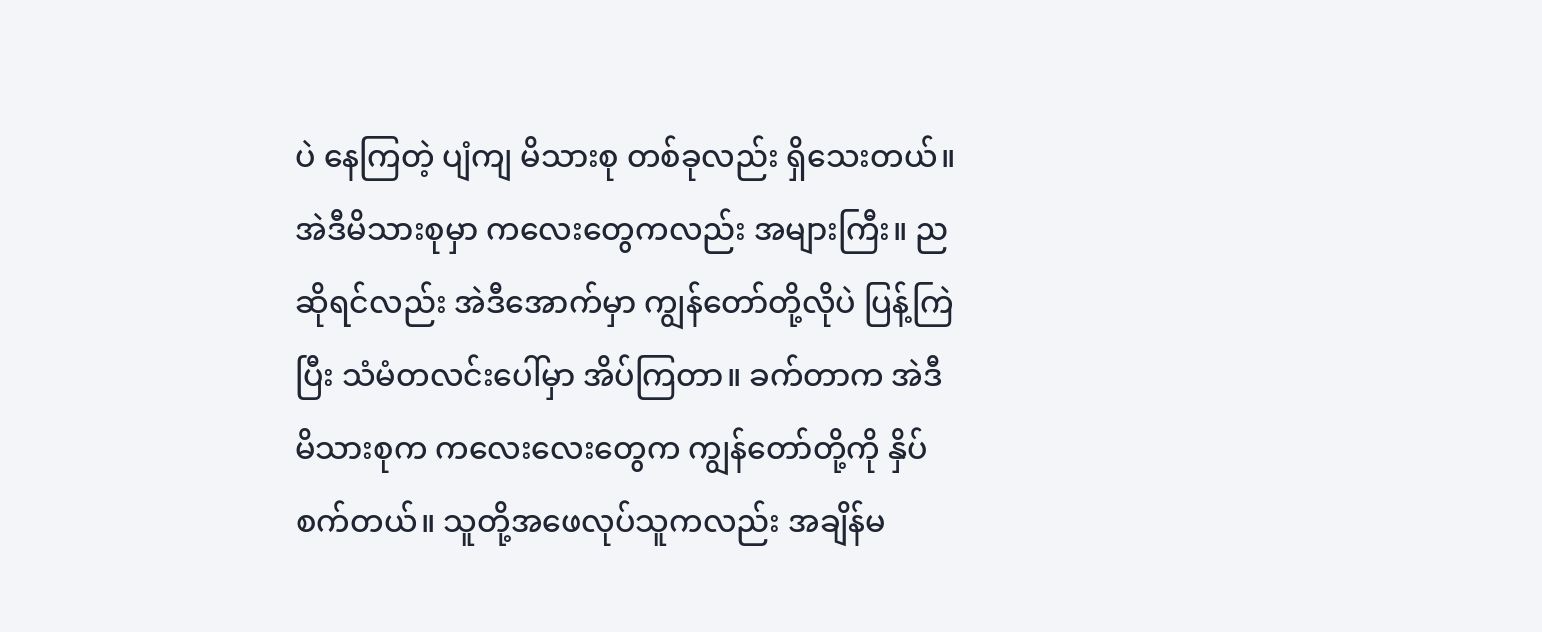ပဲ နေကြတဲ့ ပျံကျ မိသားစု တစ်ခုလည်း ရှိသေးတယ်။ အဲဒီမိသားစုမှာ ကလေးတွေကလည်း အများကြီး။ ညဆိုရင်လည်း အဲဒီအောက်မှာ ကျွန်တော်တို့လိုပဲ ပြန့်ကြဲပြီး သံမံတလင်းပေါ်မှာ အိပ်ကြတာ။ ခက်တာက အဲဒီ မိသားစုက ကလေးလေးတွေက ကျွန်တော်တို့ကို နှိပ်စက်တယ်။ သူတို့အဖေလုပ်သူကလည်း အချိန်မ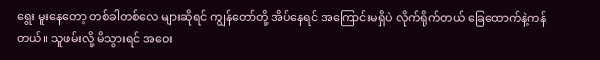ရွေး မူးနေတော့ တစ်ခါတစ်လေ များဆိုရင် ကျွန်တော်တို့ အိပ်နေရင် အကြောင်းမရှိပဲ လိုက်ရိုက်တယ် ခြေထောက်နဲ့ကန်တယ်။ သူဖမ်းလို့ မိသွားရင် အဝေး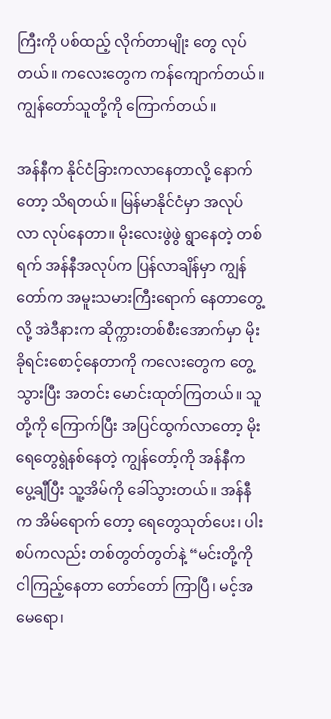ကြီးကို ပစ်ထည့် လိုက်တာမျိုး တွေ လုပ်တယ်။ ကလေးတွေက ကန်ကျောက်တယ်။ ကျွန်တော်သူတို့ကို ကြောက်တယ်။

အန်နီက နိုင်ငံခြားကလာနေတာလို့ နောက်တော့ သိရတယ်။ မြန်မာနိုင်ငံမှာ အလုပ်လာ လုပ်နေတာ။ မိုးလေးဖွဲဖွဲ ရွာနေတဲ့ တစ်ရက် အန်နီအလုပ်က ပြန်လာချိန်မှာ ကျွန်တော်က အမူးသမားကြီးရောက် နေတာတွေ့လို့ အဲဒီနားက ဆိုက္ကားတစ်စီးအောက်မှာ မိုးခိုရင်းစောင့်နေတာကို ကလေးတွေက တွေ့သွားပြီး အတင်း မောင်းထုတ်ကြတယ်။ သူတို့ကို ကြောက်ပြီး အပြင်ထွက်လာတော့ မိုးရေတွေရွဲနစ်နေတဲ့ ကျွန်တော့်ကို အန်နီက ပွေ့ချီပြီး သူ့အိမ်ကို ခေါ်သွားတယ်။ အန်နီက အိမ်ရောက် တော့ ရေတွေသုတ်ပေး၊ ပါးစပ်ကလည်း တစ်တွတ်တွတ်နဲ့ “မင်းတို့ကို ငါကြည့်နေတာ တော်တော် ကြာပြီ၊ မင့်အမေရော၊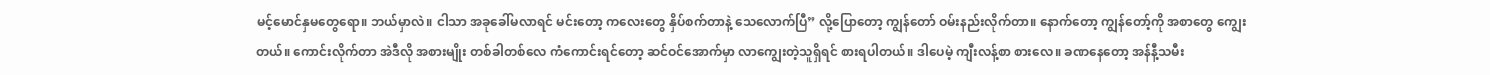မင့်မောင်နှမတွေရော။ ဘယ်မှာလဲ။ ငါသာ အခုခေါ်မလာရင် မင်းတော့ ကလေးတွေ နှိပ်စက်တာနဲ့ သေလောက်ပြီ” လို့ပြောတော့ ကျွန်တော် ဝမ်းနည်းလိုက်တာ။ နောက်တော့ ကျွန်တော့်ကို အစာတွေ ကျွေးတယ်။ ကောင်းလိုက်တာ အဲဒီလို အစားမျိုး တစ်ခါတစ်လေ ကံကောင်းရင်တော့ ဆင်ဝင်အောက်မှာ လာကျွေးတဲ့သူရှိရင် စားရပါတယ်။ ဒါပေမဲ့ ကျီးလန့်စာ စားလေ။ ခဏနေတော့ အန်နီ့သမီး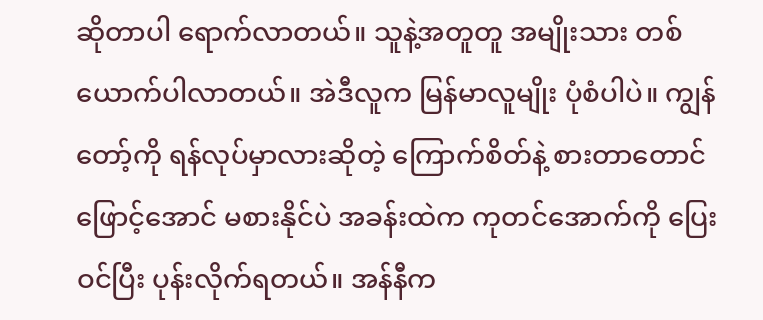ဆိုတာပါ ရောက်လာတယ်။ သူနဲ့အတူတူ အမျိုးသား တစ်ယောက်ပါလာတယ်။ အဲဒီလူက မြန်မာလူမျိုး ပုံစံပါပဲ။ ကျွန်တော့်ကို ရန်လုပ်မှာလားဆိုတဲ့ ကြောက်စိတ်နဲ့ စားတာတောင် ဖြောင့်အောင် မစားနိုင်ပဲ အခန်းထဲက ကုတင်အောက်ကို ပြေးဝင်ပြီး ပုန်းလိုက်ရတယ်။ အန်နီက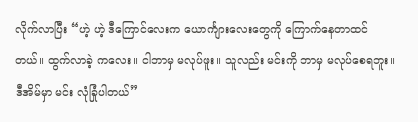လိုက်လာပြီး “ဟဲ့ ဟဲ့ ဒီကြောင်လေးက ယောင်္ကျားလေးတွေကို ကြောက်နေတာထင်တယ်။ ထွက်လာခဲ့ ကလေး။ ငါဘာမှ မလုပ်ဖူး။ သူလည်း မင်းကို ဘာမှ မလုပ်စေရဘူး။ ဒီအိမ်မှာ မင်း လုံခြုံပါတယ်”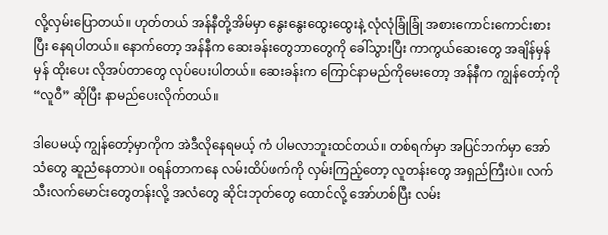လို့လှမ်းပြောတယ်။ ဟုတ်တယ် အန်နီတို့အိမ်မှာ နွေးနွေးထွေးထွေးနဲ့ လုံလုံခြုံခြုံ အစားကောင်းကောင်းစားပြီး နေရပါတယ်။ နောက်တော့ အန်နီက ဆေးခန်းတွေဘာတွေကို ခေါ်သွားပြီး ကာကွယ်ဆေးတွေ အချိန်မှန်မှန် ထိုးပေး လိုအပ်တာတွေ လုပ်ပေးပါတယ်။ ဆေးခန်းက ကြောင်နာမည်ကိုမေးတော့ အန်နီက ကျွန်တော့်ကို “လူဝီ” ဆိုပြီး နာမည်ပေးလိုက်တယ်။

ဒါပေမယ့် ကျွန်တော့်မှာကိုက အဲဒီလိုနေရမယ့် ကံ ပါမလာဘူးထင်တယ်။ တစ်ရက်မှာ အပြင်ဘက်မှာ အော်သံတွေ ဆူညံနေတာပဲ။ ဝရန်တာကနေ လမ်းထိပ်ဖက်ကို လှမ်းကြည့်တော့ လူတန်းတွေ အရှည်ကြီးပဲ။ လက်သီးလက်မောင်းတွေတန်းလို့ အလံတွေ ဆိုင်းဘုတ်တွေ ထောင်လို့ အော်ဟစ်ပြီး လမ်း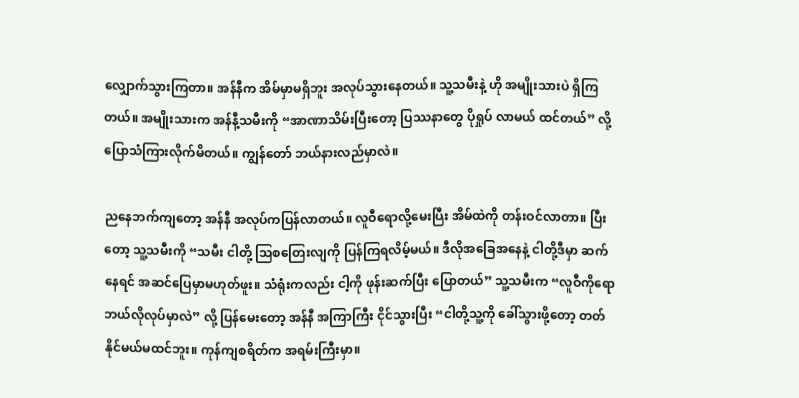လျှောက်သွားကြတာ။ အန်နီက အိမ်မှာမရှိဘူး အလုပ်သွားနေတယ်။ သူ့သမီးနဲ့ ဟို အမျိုးသားပဲ ရှိကြတယ်။ အမျိုးသားက အန်နီ့သမီးကို “အာဏာသိမ်းပြီးတော့ ပြဿနာတွေ ပိုရှုပ် လာမယ် ထင်တယ်” လို့ ပြောသံကြားလိုက်မိတယ်။ ကျွန်တော် ဘယ်နားလည်မှာလဲ။

ညနေဘက်ကျတော့ အန်နီ အလုပ်ကပြန်လာတယ်။ လူဝီရောလို့မေးပြီး အိမ်ထဲကို တန်းဝင်လာတာ။ ပြီးတော့ သူ့သမီးကို “သမီး ငါတို့ သြစတြေးလျကို ပြန်ကြရလိမ့်မယ်။ ဒီလိုအခြေအနေနဲ့ ငါတို့ဒီမှာ ဆက်နေရင် အဆင်ပြေမှာမဟုတ်ဖူး။ သံရုံးကလည်း ငါ့ကို ဖုန်းဆက်ပြီး ပြောတယ်” သူ့သမီးက “လူဝီကိုရော ဘယ်လိုလုပ်မှာလဲ” လို့ ပြန်မေးတော့ အန်နီ အကြာကြီး ငိုင်သွားပြီး “ငါတို့သူ့ကို ခေါ်သွားဖို့တော့ တတ်နိုင်မယ်မထင်ဘူး။ ကုန်ကျစရိတ်က အရမ်းကြီးမှာ။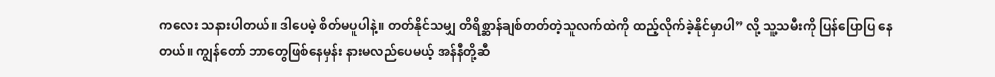ကလေး သနားပါတယ်။ ဒါပေမဲ့ စိတ်မပူပါနဲ့။ တတ်နိုင်သမျှ တိရိစ္ဆာန်ချစ်တတ်တဲ့သူလက်ထဲကို ထည့်လိုက်ခဲ့နိုင်မှာပါ” လို့ သူ့သမီးကို ပြန်ပြောပြ နေတယ်။ ကျွန်တော် ဘာတွေဖြစ်နေမှန်း နားမလည်ပေမယ့် အန်နီတို့ဆီ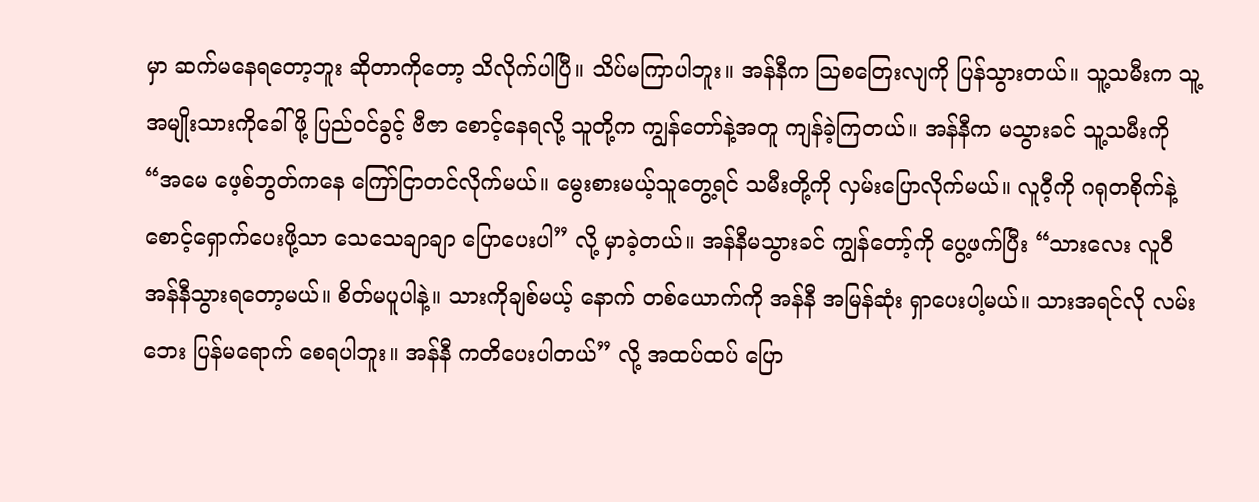မှာ ဆက်မနေရတော့ဘူး ဆိုတာကိုတော့ သိလိုက်ပါပြီ။ သိပ်မကြာပါဘူး။ အန်နီက သြစတြေးလျကို ပြန်သွားတယ်။ သူ့သမီးက သူ့အမျိုးသားကိုခေါ်ဖို့ ပြည်ဝင်ခွင့် ဗီဇာ စောင့်နေရလို့ သူတို့က ကျွန်တော်နဲ့အတူ ကျန်ခဲ့ကြတယ်။ အန်နီက မသွားခင် သူ့သမီးကို “အမေ ဖေ့စ်ဘွတ်ကနေ ကြော်ငြာတင်လိုက်မယ်။ မွေးစားမယ့်သူတွေ့ရင် သမီးတို့ကို လှမ်းပြောလိုက်မယ်။ လူဝီ့ကို ဂရုတစိုက်နဲ့ စောင့်ရှောက်ပေးဖို့သာ သေသေချာချာ ပြောပေးပါ” လို့ မှာခဲ့တယ်။ အန်နီမသွားခင် ကျွန်တော့်ကို ပွေ့ဖက်ပြီး “သားလေး လူဝီ အန်နီသွားရတော့မယ်။ စိတ်မပူပါနဲ့။ သားကိုချစ်မယ့် နောက် တစ်ယောက်ကို အန်နီ အမြန်ဆုံး ရှာပေးပါ့မယ်။ သားအရင်လို လမ်းဘေး ပြန်မရောက် စေရပါဘူး။ အန်နီ ကတိပေးပါတယ်” လို့ အထပ်ထပ် ပြော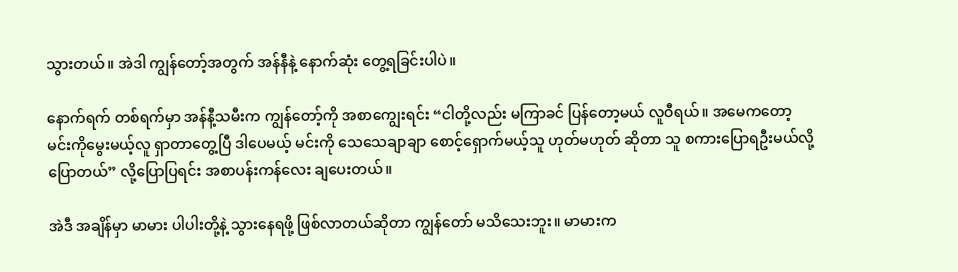သွားတယ်။ အဲဒါ ကျွန်တော့်အတွက် အန်နီနဲ့ နောက်ဆုံး တွေ့ရခြင်းပါပဲ။

နောက်ရက် တစ်ရက်မှာ အန်နီ့သမီးက ကျွန်တော့်ကို အစာကျွေးရင်း “ငါတို့လည်း မကြာခင် ပြန်တော့မယ် လူဝီရယ်။ အမေကတော့ မင်းကိုမွေးမယ့်လူ ရှာတာတွေ့ပြီ ဒါပေမယ့် မင်းကို သေသေချာချာ စောင့်ရှောက်မယ့်သူ ဟုတ်မဟုတ် ဆိုတာ သူ စကားပြောရဦးမယ်လို့ ပြောတယ်” လို့ပြောပြရင်း အစာပန်းကန်လေး ချပေးတယ်။

အဲဒီ အချိန်မှာ မာမား ပါပါးတို့နဲ့ သွားနေရဖို့ ဖြစ်လာတယ်ဆိုတာ ကျွန်တော် မသိသေးဘူး။ မာမားက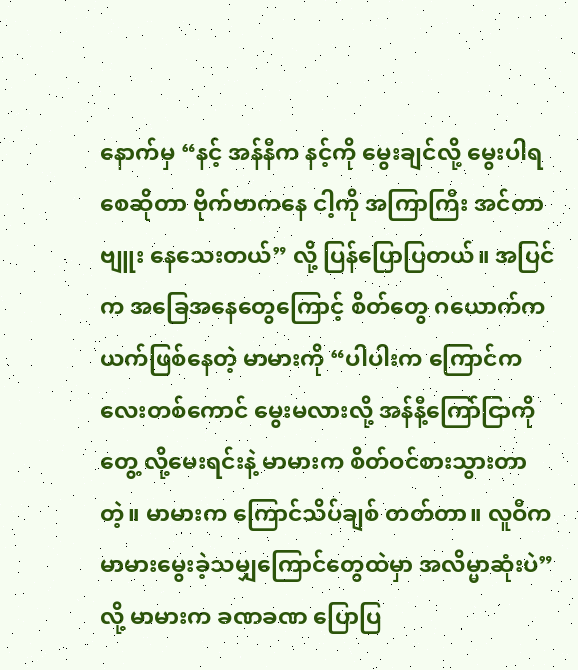နောက်မှ “နင့် အန်နီက နင့်ကို မွေးချင်လို့ မွေးပါရစေဆိုတာ ဗိုက်ဗာကနေ ငါ့ကို အကြာကြီး အင်တာဗျူး နေသေးတယ်” လို့ ပြန်ပြောပြတယ်။ အပြင်က အခြေအနေတွေကြောင့် စိတ်တွေ ဂယောက်ကယက်ဖြစ်နေတဲ့ မာမားကို “ပါပါးက ကြောင်ကလေးတစ်ကောင် မွေးမလားလို့ အန်နီ့ကြော်ငြာကိုတွေ့ လို့မေးရင်းနဲ့ မာမားက စိတ်ဝင်စားသွားတာတဲ့။ မာမားက ကြောင်သိပ်ချစ် တတ်တာ။ လူဝီက မာမားမွေးခဲ့သမျှကြောင်တွေထဲမှာ အလိမ္မာဆုံးပဲ” လို့ မာမားက ခဏခဏ ပြောပြ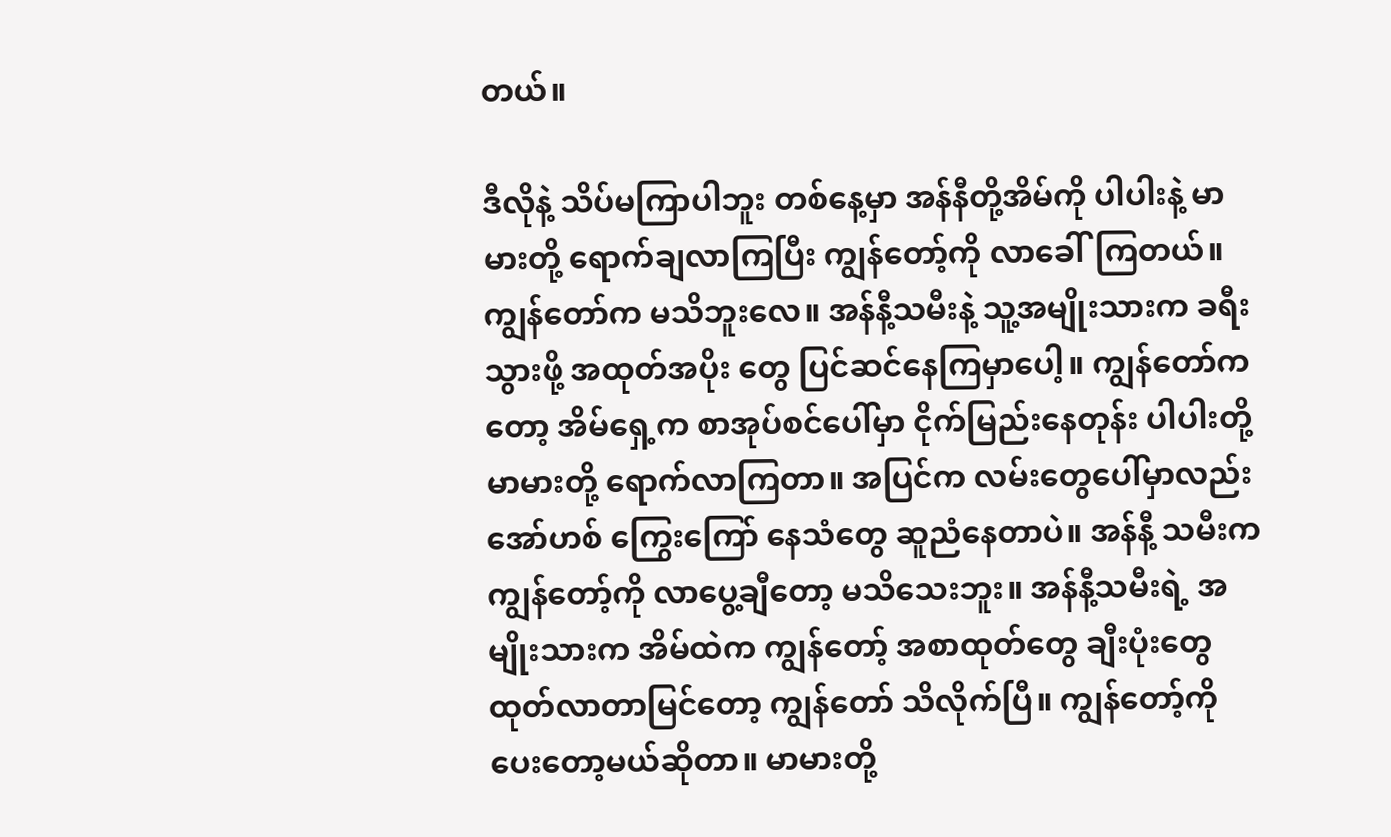တယ်။

ဒီလိုနဲ့ သိပ်မကြာပါဘူး တစ်နေ့မှာ အန်နီတို့အိမ်ကို ပါပါးနဲ့ မာမားတို့ ရောက်ချလာကြပြီး ကျွန်တော့်ကို လာခေါ်ကြတယ်။ ကျွန်တော်က မသိဘူးလေ။ အန်နီ့သမီးနဲ့ သူ့အမျိုးသားက ခရီးသွားဖို့ အထုတ်အပိုး တွေ ပြင်ဆင်နေကြမှာပေါ့။ ကျွန်တော်ကတော့ အိမ်ရှေ့က စာအုပ်စင်ပေါ်မှာ ငိုက်မြည်းနေတုန်း ပါပါးတို့ မာမားတို့ ရောက်လာကြတာ။ အပြင်က လမ်းတွေပေါ်မှာလည်း အော်ဟစ် ကြွေးကြော် နေသံတွေ ဆူညံနေတာပဲ။ အန်နီ့ သမီးက ကျွန်တော့်ကို လာပွေ့ချီတော့ မသိသေးဘူး။ အန်နီ့သမီးရဲ့ အမျိုးသားက အိမ်ထဲက ကျွန်တော့် အစာထုတ်တွေ ချီးပုံးတွေ ထုတ်လာတာမြင်တော့ ကျွန်တော် သိလိုက်ပြီ။ ကျွန်တော့်ကို ပေးတော့မယ်ဆိုတာ။ မာမားတို့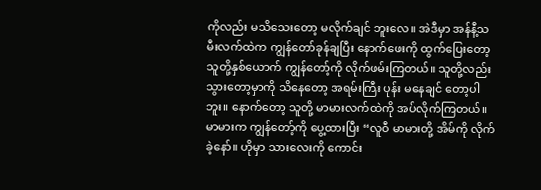ကိုလည်း မသိသေးတော့ မလိုက်ချင် ဘူးလေ။ အဲဒီမှာ အန်နီ့သမီးလက်ထဲက ကျွန်တော်ခုန်ချပြီး နောက်ဖေးကို ထွက်ပြေးတော့ သူတို့နှစ်ယောက် ကျွန်တော့်ကို လိုက်ဖမ်းကြတယ်။ သူတို့လည်း သွားတော့မှာကို သိနေတော့ အရမ်းကြီး ပုန်း မနေချင် တော့ပါဘူး။ နောက်တော့ သူတို့ မာမားလက်ထဲကို အပ်လိုက်ကြတယ်။ မာမားက ကျွန်တော့်ကို ပွေ့ထားပြီး “လူဝီ မာမားတို့ အိမ်ကို လိုက်ခဲ့နော်။ ဟိုမှာ သားလေးကို ကောင်း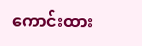ကောင်းထား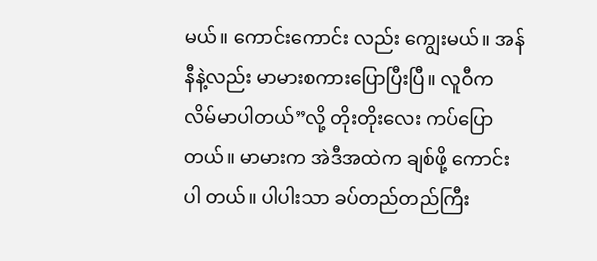မယ်။ ကောင်းကောင်း လည်း ကျွေးမယ်။ အန်နီနဲ့လည်း မာမားစကားပြောပြီးပြီ။ လူဝီက လိမ်မာပါတယ်”လို့ တိုးတိုးလေး ကပ်ပြောတယ်။ မာမားက အဲဒီအထဲက ချစ်ဖို့ ကောင်းပါ တယ်။ ပါပါးသာ ခပ်တည်တည်ကြီး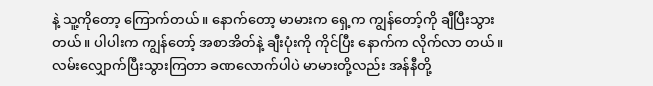နဲ့ သူ့ကိုတော့ ကြောက်တယ်။ နောက်တော့ မာမားက ရှေ့က ကျွန်တော့်ကို ချီပြီးသွားတယ်။ ပါပါးက ကျွန်တော့် အစာအိတ်နဲ့ ချီးပုံးကို ကိုင်ပြီး နောက်က လိုက်လာ တယ်။ လမ်းလျှောက်ပြီးသွားကြတာ ခဏလောက်ပါပဲ မာမားတို့လည်း အန်နီတို့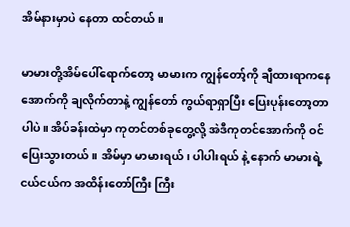အိမ်နားမှာပဲ နေတာ ထင်တယ်။

မာမားတို့အိမ်ပေါ်ရောက်တော့ မာမားက ကျွန်တော့်ကို ချီထားရာကနေ အောက်ကို ချလိုက်တာနဲ့ ကျွန်တော် ကွယ်ရာရှာပြီး ပြေးပုန်းတော့တာပါပဲ။ အိပ်ခန်းထဲမှာ ကုတင်တစ်ခုတွေ့လို့ အဲဒီကုတင်အောက်ကို ဝင်ပြေးသွားတယ်။ အိမ်မှာ မာမားရယ်၊ ပါပါးရယ် နဲ့ နောက် မာမားရဲ့ ငယ်ငယ်က အထိန်းတော်ကြီး ကြီး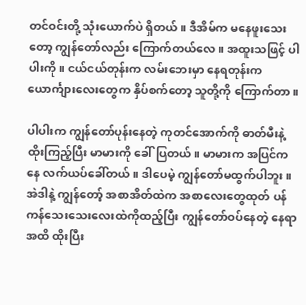တင်ဝင်းတို့ သုံးယောက်ပဲ ရှိတယ်။ ဒီအိမ်က မနေဖူးသေးတော့ ကျွန်တော်လည်း ကြောက်တယ်လေ။ အထူးသဖြင့် ပါပါးကို။ ငယ်ငယ်တုန်းက လမ်းဘေးမှာ နေရတုန်းက ယောင်္ကျားလေးတွေက နှိပ်စက်တော့ သူတို့ကို ကြောက်တာ။

ပါပါးက ကျွန်တော်ပုန်းနေတဲ့ ကုတင်အောက်ကို ဓာတ်မီးနဲ့ ထိုးကြည့်ပြီး မာမားကို ခေါ်ပြတယ်။ မာမားက အပြင်ကနေ လက်ယပ်ခေါ်တယ်။ ဒါပေမဲ့ ကျွန်တော်မထွက်ပါဘူး။ အဲဒါနဲ့ ကျွန်တော့် အစာအိတ်ထဲက အစာလေးတွေထုတ် ပန်ကန်သေးသေးလေးထဲကိုထည့်ပြီး ကျွန်တော်ဝပ်နေတဲ့ နေရာအထိ ထိုးပြီး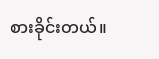စားခိုင်းတယ်။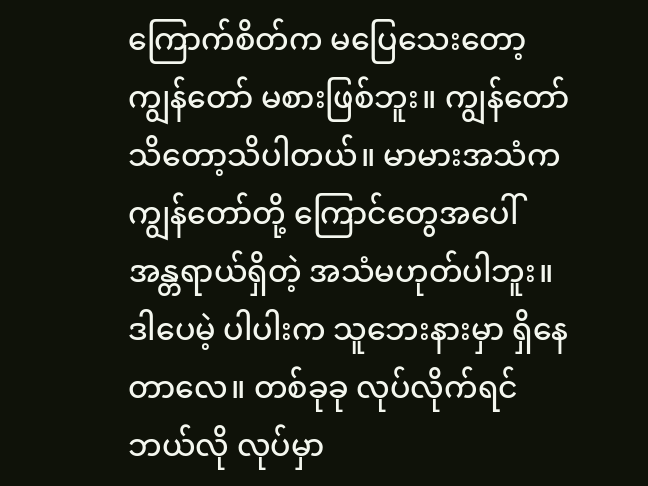ကြောက်စိတ်က မပြေသေးတော့ ကျွန်တော် မစားဖြစ်ဘူး။ ကျွန်တော် သိတော့သိပါတယ်။ မာမားအသံက ကျွန်တော်တို့ ကြောင်တွေအပေါ် အန္တရာယ်ရှိတဲ့ အသံမဟုတ်ပါဘူး။ ဒါပေမဲ့ ပါပါးက သူဘေးနားမှာ ရှိနေတာလေ။ တစ်ခုခု လုပ်လိုက်ရင် ဘယ်လို လုပ်မှာ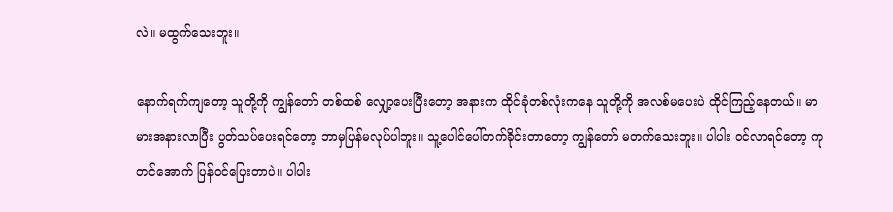လဲ။ မထွက်သေးဘူး။

နောက်ရက်ကျတော့ သူတို့ကို ကျွန်တော် တစ်ထစ် လျှော့ပေးပြီးတော့ အနားက ထိုင်ခုံတစ်လုံးကနေ သူတို့ကို အလစ်မပေးပဲ ထိုင်ကြည့်နေတယ်။ မာမားအနားလာပြီး ပွတ်သပ်ပေးရင်တော့ ဘာမှပြန်မလုပ်ပါဘူး။ သူ့ပေါင်ပေါ်တက်ခိုင်းတာတော့ ကျွန်တော် မတက်သေးဘူး။ ပါပါး ဝင်လာရင်တော့ ကုတင်အောက် ပြန်ဝင်ပြေးတာပဲ။ ပါပါး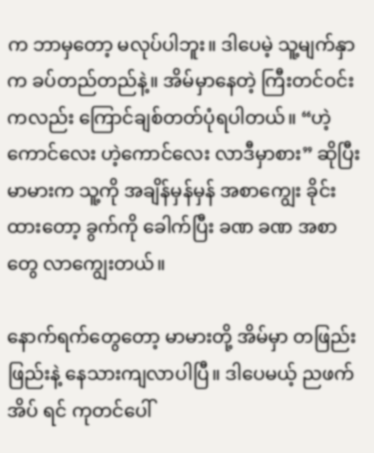က ဘာမှတော့ မလုပ်ပါဘူး။ ဒါပေမဲ့ သူ့မျက်နှာက ခပ်တည်တည်နဲ့။ အိမ်မှာနေတဲ့ ကြီးတင်ဝင်းကလည်း ကြောင်ချစ်တတ်ပုံရပါတယ်။ “ဟဲ့ကောင်လေး ဟဲ့ကောင်လေး လာဒီမှာစား” ဆိုပြီး မာမားက သူ့ကို အချိန်မှန်မှန် အစာကျွေး ခိုင်းထားတော့ ခွက်ကို ခေါက်ပြီး ခဏ ခဏ အစာတွေ လာကျွေးတယ်။

နောက်ရက်တွေတော့ မာမားတို့ အိမ်မှာ တဖြည်းဖြည်းနဲ့ နေသားကျလာပါပြီ။ ဒါပေမယ့် ညဖက်အိပ် ရင် ကုတင်ပေါ်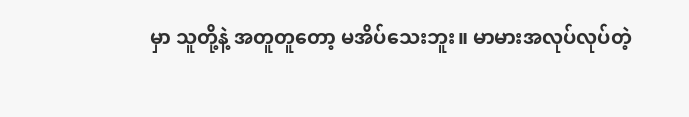မှာ သူတို့နဲ့ အတူတူတော့ မအိပ်သေးဘူး။ မာမားအလုပ်လုပ်တဲ့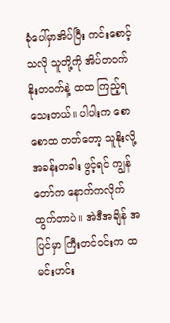ခုံပေါ်မှာအိပ်ပြီး ကင်းစောင့်သလို သူတို့ကို အိပ်တဝက် နိုးတဝက်နဲ့ ထထ ကြည့်ရသေးတယ်။ ပါပါးက စောစောထ တတ်တော့ သူနိုးလို့ အခန်းတခါး ဖွင့်ရင် ကျွန်တော်က နောက်ကလိုက်ထွက်တာပဲ။ အဲဒီအချိန် အပြင်မှာ ကြီးတင်ဝင်းက ထမင်းဟင်း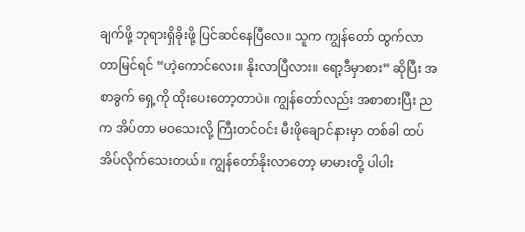ချက်ဖို့ ဘုရားရှိခိုးဖို့ ပြင်ဆင်နေပြီလေ။ သူက ကျွန်တော် ထွက်လာတာမြင်ရင် “ဟဲ့ကောင်လေး။ နိုးလာပြီလား။ ရော့ဒီမှာစား” ဆိုပြီး အစာခွက် ရှေ့ကို ထိုးပေးတော့တာပဲ။ ကျွန်တော်လည်း အစာစားပြီး ညက အိပ်တာ မဝသေးလို့ ကြီးတင်ဝင်း မီးဖိုချောင်နားမှာ တစ်ခါ ထပ်အိပ်လိုက်သေးတယ်။ ကျွန်တော်နိုးလာတော့ မာမားတို့ ပါပါး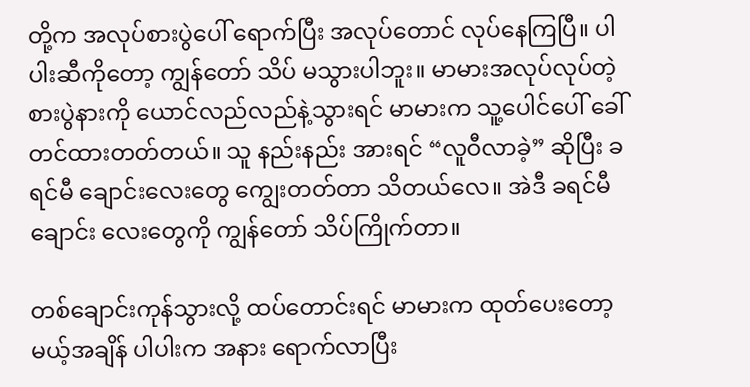တို့က အလုပ်စားပွဲပေါ် ရောက်ပြီး အလုပ်တောင် လုပ်နေကြပြီ။ ပါပါးဆီကိုတော့ ကျွန်တော် သိပ် မသွားပါဘူး။ မာမားအလုပ်လုပ်တဲ့ စားပွဲနားကို ယောင်လည်လည်နဲ့သွားရင် မာမားက သူ့ပေါင်ပေါ် ခေါ်တင်ထားတတ်တယ်။ သူ နည်းနည်း အားရင် “လူဝီလာခဲ့” ဆိုပြီး ခရင်မီ ချောင်းလေးတွေ ကျွေးတတ်တာ သိတယ်လေ။ အဲဒီ ခရင်မီချောင်း လေးတွေကို ကျွန်တော် သိပ်ကြိုက်တာ။

တစ်ချောင်းကုန်သွားလို့ ထပ်တောင်းရင် မာမားက ထုတ်ပေးတော့မယ့်အချိန် ပါပါးက အနား ရောက်လာပြီး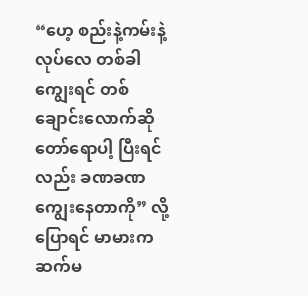“ဟေ့ စည်းနဲ့ကမ်းနဲ့လုပ်လေ တစ်ခါကျွေးရင် တစ်ချောင်းလောက်ဆို တော်ရောပါ့ ပြီးရင်လည်း ခဏခဏ ကျွေးနေတာကို” လို့ ပြောရင် မာမားက ဆက်မ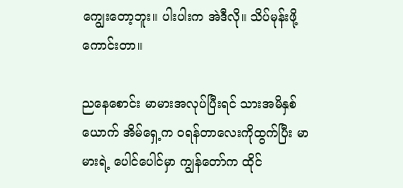ကျွေးတော့ဘူး။ ပါးပါးက အဲဒီလို။ သိပ်မုန်းဖို့ကောင်းတာ။

ညနေစောင်း မာမားအလုပ်ပြီးရင် သားအမိနှစ်ယောက် အိမ်ရှေ့က ဝရန်တာလေးကိုထွက်ပြီး မာမားရဲ့ ပေါင်ပေါင်မှာ ကျွန်တော်က ထိုင်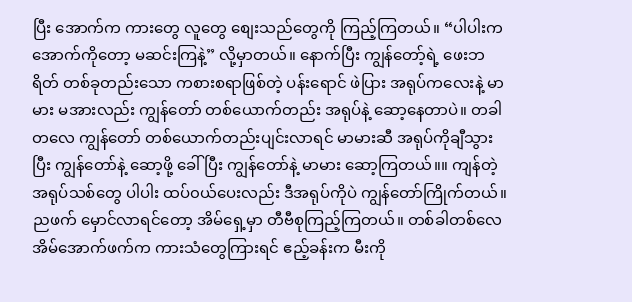ပြီး အောက်က ကားတွေ လူတွေ စျေးသည်တွေကို ကြည့်ကြတယ်။ “ပါပါးက အောက်ကိုတော့ မဆင်းကြနဲ့” လို့မှာတယ်။ နောက်ပြီး ကျွန်တော့်ရဲ့ ဖေးဘရိတ် တစ်ခုတည်းသော ကစားစရာဖြစ်တဲ့ ပန်းရောင် ဖဲပြား အရုပ်ကလေးနဲ့ မာမား မအားလည်း ကျွန်တော် တစ်ယောက်တည်း အရုပ်နဲ့ ဆော့နေတာပဲ။ တခါတလေ ကျွန်တော် တစ်ယောက်တည်းပျင်းလာရင် မာမားဆီ အရုပ်ကိုချီသွားပြီး ကျွန်တော်နဲ့ ဆော့ဖို့ ခေါ်ပြီး ကျွန်တော်နဲ့ မာမား ဆော့ကြတယ်။။ ကျန်တဲ့ အရုပ်သစ်တွေ ပါပါး ထပ်၀ယ်ပေးလည်း ဒီအရုပ်ကိုပဲ ကျွန်တော်ကြိုက်တယ်။ ညဖက် မှောင်လာရင်တော့ အိမ်ရှေ့မှာ တီဗီစုကြည့်ကြတယ်။ တစ်ခါတစ်လေ အိမ်အောက်ဖက်က ကားသံတွေကြားရင် ဧည့်ခန်းက မီးကို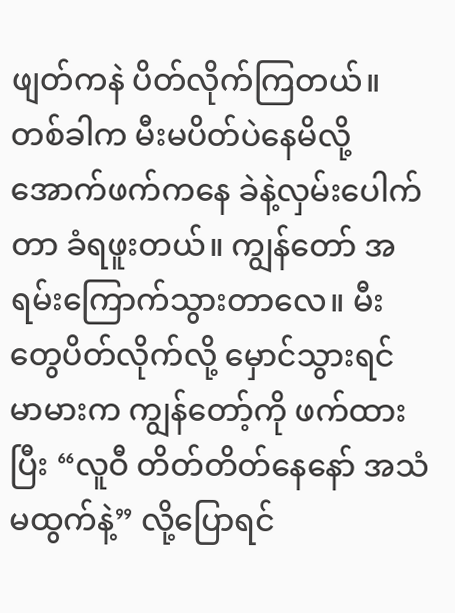ဖျတ်ကနဲ ပိတ်လိုက်ကြတယ်။ တစ်ခါက မီးမပိတ်ပဲနေမိလို့ အောက်ဖက်ကနေ ခဲနဲ့လှမ်းပေါက်တာ ခံရဖူးတယ်။ ကျွန်တော် အရမ်းကြောက်သွားတာလေ။ မီးတွေပိတ်လိုက်လို့ မှောင်သွားရင် မာမားက ကျွန်တော့်ကို ဖက်ထားပြီး “လူဝီ တိတ်တိတ်နေနော် အသံမထွက်နဲ့” လို့ပြောရင်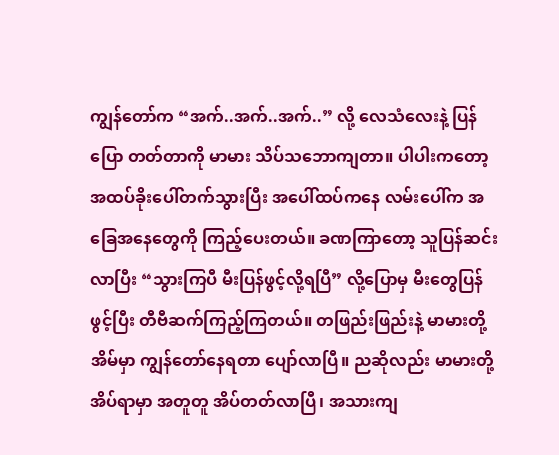ကျွန်တော်က “အက်..အက်..အက်..” လို့ လေသံလေးနဲ့ ပြန်ပြော တတ်တာကို မာမား သိပ်သဘောကျတာ။ ပါပါးကတော့ အထပ်ခိုးပေါ်တက်သွားပြီး အပေါ်ထပ်ကနေ လမ်းပေါ်က အခြေအနေတွေကို ကြည့်ပေးတယ်။ ခဏကြာတော့ သူပြန်ဆင်းလာပြီး “သွားကြပီ မီးပြန်ဖွင့်လို့ရပြီ” လို့ပြောမှ မီးတွေပြန်ဖွင့်ပြီး တီဗီဆက်ကြည့်ကြတယ်။ တဖြည်းဖြည်းနဲ့ မာမားတို့ အိမ်မှာ ကျွန်တော်နေရတာ ပျော်လာပြီ။ ညဆိုလည်း မာမားတို့ အိပ်ရာမှာ အတူတူ အိပ်တတ်လာပြီ၊ အသားကျ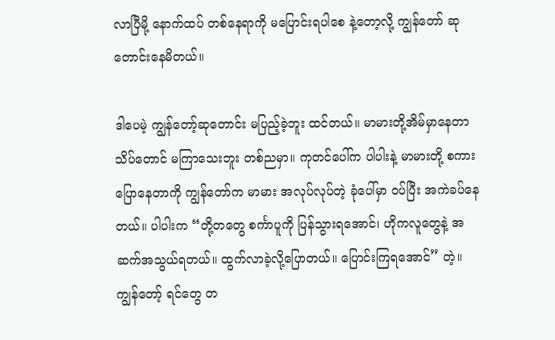လာပြီမို့ နောက်ထပ် တစ်နေရာကို မပြောင်းရပါစေ နဲ့တော့လို့ ကျွန်တော် ဆုတောင်းနေမိတယ်။

ဒါပေမဲ့ ကျွန်တော့်ဆုတောင်း မပြည့်ခဲ့ဘူး ထင်တယ်။ မာမားတို့အိမ်မှာနေတာ သိပ်တောင် မကြာသေးဘူး တစ်ညမှာ။ ကုတင်ပေါ်က ပါပါးနဲ့ မာမားတို့ စကားပြောနေတာကို ကျွန်တော်က မာမား အလုပ်လုပ်တဲ့ ခုံပေါ်မှာ ဝပ်ပြီး အကဲခပ်နေတယ်။ ပါပါးက “တို့တတွေ စင်္ကာပူကို ပြန်သွားရအောင်၊ ဟိုကလူတွေနဲ့ အဆက်အသွယ်ရတယ်။ ထွက်လာခဲ့လို့ပြောတယ်။ ပြောင်းကြရအောင်” တဲ့။ ကျွန်တော့် ရင်တွေ တ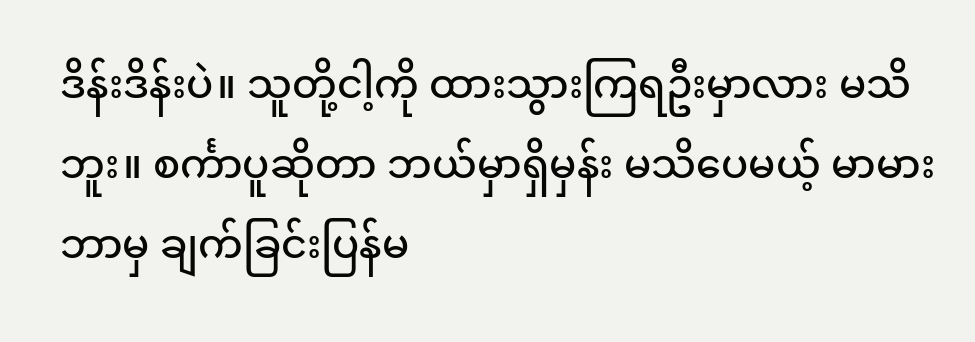ဒိန်းဒိန်းပဲ။ သူတို့ငါ့ကို ထားသွားကြရဦးမှာလား မသိဘူး။ စင်္ကာပူဆိုတာ ဘယ်မှာရှိမှန်း မသိပေမယ့် မာမား ဘာမှ ချက်ခြင်းပြန်မ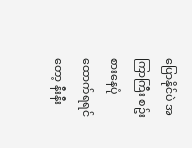ပြောနိုင်ပဲ အကြာကြီး စဥ်းစားနေပုံထောက်ရရင်တော့ နီးနီး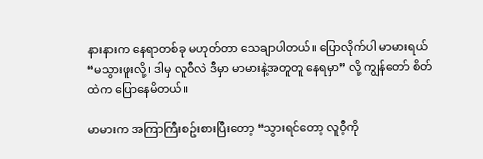နားနားက နေရာတစ်ခု မဟုတ်တာ သေချာပါတယ်။ ပြောလိုက်ပါ မာမားရယ် “မသွားဖူးလို့၊ ဒါမှ လူဝီလဲ ဒီမှာ မာမားနဲ့အတူတူ နေရမှာ” လို့ ကျွန်တော် စိတ်ထဲက ပြောနေမိတယ်။

မာမားက အကြာကြီးစဥ်းစားပြီးတော့ “သွားရင်တော့ လူဝီ့ကို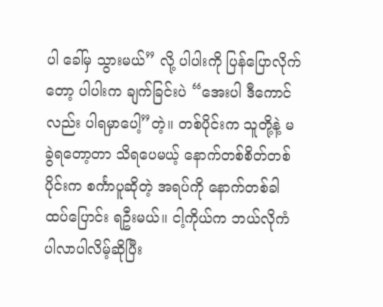ပါ ခေါ်မှ သွားမယ်” လို့ ပါပါးကို ပြန်ပြောလိုက်တော့ ပါပါးက ချက်ခြင်းပဲ “အေးပါ ဒီကောင်လည်း ပါရမှာပေါ့”တဲ့။ တစ်ပိုင်းက သူတို့နဲ့ မခွဲရတော့တာ သိရပေမယ့် နောက်တစ်စိတ်တစ်ပိုင်းက စင်္ကာပူဆိုတဲ့ အရပ်ကို နောက်တစ်ခါ ထပ်ပြောင်း ရဦးမယ်။ ငါ့ကိုယ်က ဘယ်လိုကံပါလာပါလိမ့်ဆိုပြီး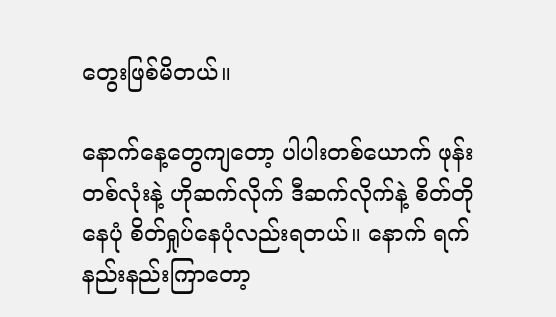တွေးဖြစ်မိတယ်။

နောက်နေ့တွေကျတော့ ပါပါးတစ်ယောက် ဖုန်းတစ်လုံးနဲ့ ဟိုဆက်လိုက် ဒီဆက်လိုက်နဲ့ စိတ်တိုနေပုံ စိတ်ရှုပ်နေပုံလည်းရတယ်။ နောက် ရက်နည်းနည်းကြာတော့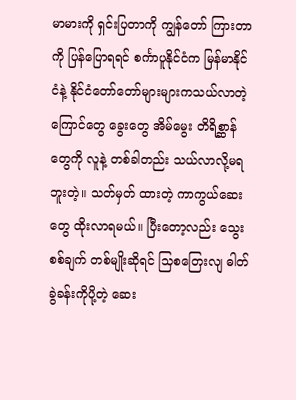မာမားကို ရှင်းပြတာကို ကျွန်တော် ကြားတာကို ပြန်ပြောရရင် စင်္ကာပူနိုင်ငံက မြန်မာနိုင်ငံနဲ့ နိုင်ငံတော်တော်များများကသယ်လာတဲ့ ကြောင်တွေ ခွေးတွေ အိမ်မွေး တိရိစ္ဆာန်တွေကို လူနဲ့ တစ်ခါတည်း သယ်လာလို့မရဘူးတဲ့။ သတ်မှတ် ထားတဲ့ ကာကွယ်ဆေးတွေ ထိုးလာရမယ်။ ပြီးတော့လည်း သွေးစစ်ချက် တစ်မျိုးဆိုရင် သြစတြေးလျ ဓါတ်ခွဲခန်းကိုပို့တဲ့ ဆေး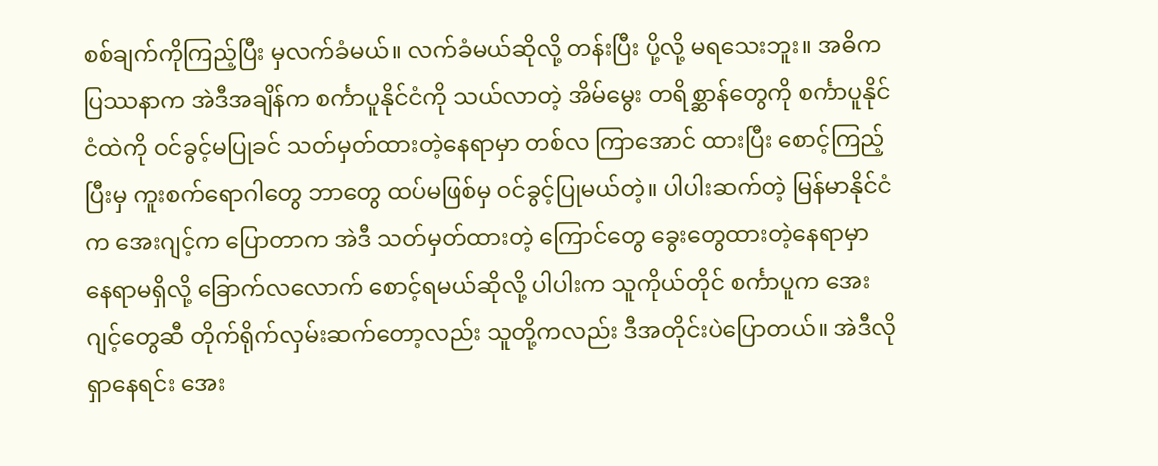စစ်ချက်ကိုကြည့်ပြီး မှလက်ခံမယ်။ လက်ခံမယ်ဆိုလို့ တန်းပြီး ပို့လို့ မရသေးဘူး။ အဓိက ပြဿနာက အဲဒီအချိန်က စင်္ကာပူနိုင်ငံကို သယ်လာတဲ့ အိမ်မွေး တရိစ္ဆာန်တွေကို စင်္ကာပူနိုင်ငံထဲကို ဝင်ခွင့်မပြုခင် သတ်မှတ်ထားတဲ့နေရာမှာ တစ်လ ကြာအောင် ထားပြီး စောင့်ကြည့် ပြီးမှ ကူးစက်ရောဂါတွေ ဘာတွေ ထပ်မဖြစ်မှ ဝင်ခွင့်ပြုမယ်တဲ့။ ပါပါးဆက်တဲ့ မြန်မာနိုင်ငံက အေးဂျင့်က ပြောတာက အဲဒီ သတ်မှတ်ထားတဲ့ ကြောင်တွေ ခွေးတွေထားတဲ့နေရာမှာ နေရာမရှိလို့ ခြောက်လလောက် စောင့်ရမယ်ဆိုလို့ ပါပါးက သူကိုယ်တိုင် စင်္ကာပူက အေးဂျင့်တွေဆီ တိုက်ရိုက်လှမ်းဆက်တော့လည်း သူတို့ကလည်း ဒီအတိုင်းပဲပြောတယ်။ အဲဒီလို ရှာနေရင်း အေး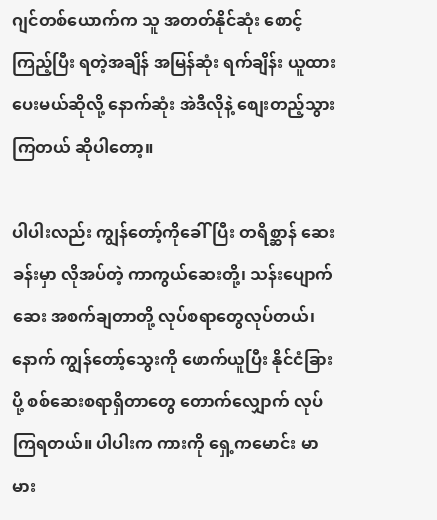ဂျင်တစ်ယောက်က သူ အတတ်နိုင်ဆုံး စောင့်ကြည့်ပြီး ရတဲ့အချိန် အမြန်ဆုံး ရက်ချိန်း ယူထားပေးမယ်ဆိုလို့ နောက်ဆုံး အဲဒီလိုနဲ့ စျေးတည့်သွား ကြတယ် ဆိုပါတော့။

ပါပါးလည်း ကျွန်တော့်ကိုခေါ်ပြီး တရိစ္ဆာန် ဆေးခန်းမှာ လိုအပ်တဲ့ ကာကွယ်ဆေးတို့၊ သန်းပျောက်ဆေး အစက်ချတာတို့ လုပ်စရာတွေလုပ်တယ်၊ နောက် ကျွန်တော့်သွေးကို ဖောက်ယူပြီး နိုင်ငံခြားပို့ စစ်ဆေးစရာရှိတာတွေ တောက်လျှောက် လုပ်ကြရတယ်။ ပါပါးက ကားကို ရှေ့ကမောင်း မာမား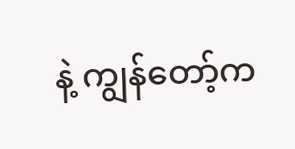နဲ့ ကျွန်တော့်က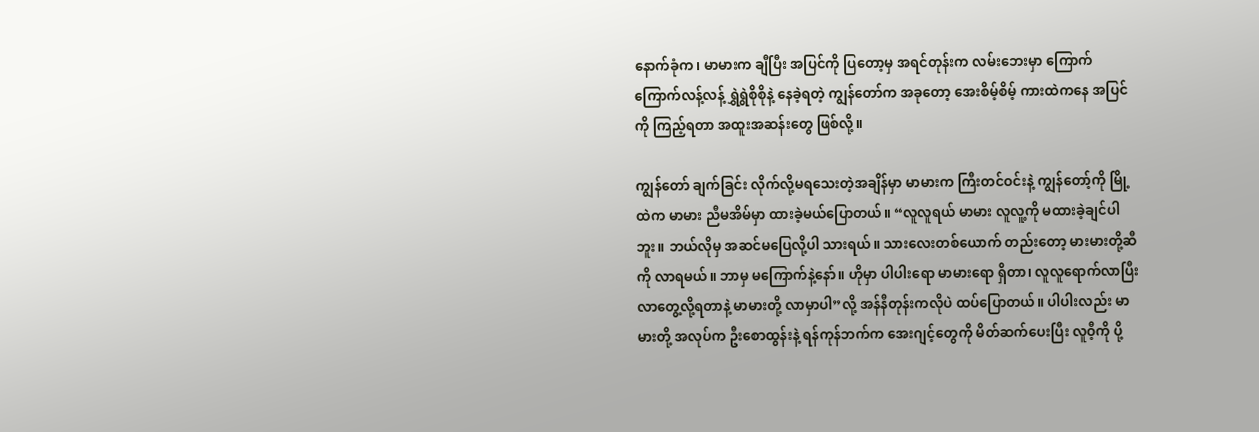နောက်ခုံက၊ မာမားက ချီပြီး အပြင်ကို ပြတော့မှ အရင်တုန်းက လမ်းဘေးမှာ ကြောက်ကြောက်လန့်လန့် ရွှဲရွဲစိုစိုနဲ့ နေခဲ့ရတဲ့ ကျွန်တော်က အခုတော့ အေးစိမ့်စိမ့် ကားထဲကနေ အပြင်ကို ကြည့်ရတာ အထူးအဆန်းတွေ ဖြစ်လို့။

ကျွန်တော် ချက်ခြင်း လိုက်လို့မရသေးတဲ့အချိန်မှာ မာမားက ကြီးတင်ဝင်းနဲ့ ကျွန်တော့်ကို မြို့ထဲက မာမား ညီမအိမ်မှာ ထားခဲ့မယ်ပြောတယ်။ “လူလူရယ် မာမား လူလူ့ကို မထားခဲ့ချင်ပါဘူး။ ဘယ်လိုမှ အဆင်မပြေလို့ပါ သားရယ်။ သားလေးတစ်ယောက် တည်းတော့ မားမားတို့ဆီကို လာရမယ်။ ဘာမှ မကြောက်နဲ့နော်။ ဟိုမှာ ပါပါးရော မာမားရော ရှိတာ၊ လူလူရောက်လာပြီး လာတွေ့လို့ရတာနဲ့ မာမားတို့ လာမှာပါ”လို့ အန်နီတုန်းကလိုပဲ ထပ်ပြောတယ်။ ပါပါးလည်း မာမားတို့ အလုပ်က ဦးစောထွန်းနဲ့ ရန်ကုန်ဘက်က အေးဂျင့်တွေကို မိတ်ဆက်ပေးပြီး လူဝီ့ကို ပို့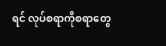ရင် လုပ်စရာကိုစရာတွေ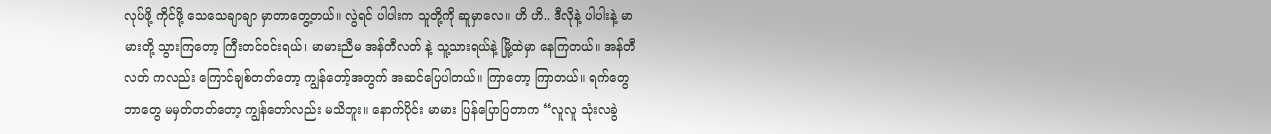လုပ်ဖို့ ကိုင်ဖို့ သေသေချာချာ မှာတာတွေ့တယ်။ လွဲရင် ပါပါးက သူတို့ကို ဆူမှာလေ။ ဟိ ဟိ.. ဒီလိုနဲ့ ပါပါးနဲ့ မာမားတို့ သွားကြတော့ ကြီးတင်ဝင်းရယ်၊ မာမားညီမ အန်တီလတ် နဲ့ သူ့သားရယ်နဲ့ မြို့ထဲမှာ နေကြတယ်။ အန်တီလတ် ကလည်း ကြောင်ချစ်တတ်တော့ ကျွန်တော့်အတွက် အဆင်ပြေပါတယ်။ ကြာတော့ ကြာတယ်။ ရက်တွေ ဘာတွေ မမှတ်တတ်တော့ ကျွန်တော်လည်း မသိဘူး။ နောက်ပိုင်း မာမား ပြန်ပြောပြတာက “လူလူ သုံးလခွဲ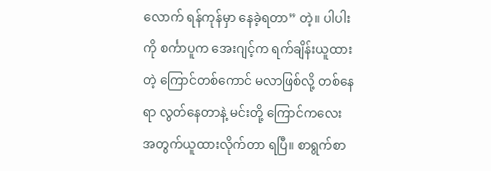လောက် ရန်ကုန်မှာ နေခဲ့ရတာ” တဲ့။ ပါပါးကို စင်္ကာပူက အေးဂျင့်က ရက်ချိန်းယူထားတဲ့ ကြောင်တစ်ကောင် မလာဖြစ်လို့ တစ်နေရာ လွတ်နေတာနဲ့ မင်းတို့ ကြောင်ကလေး အတွက်ယူထားလိုက်တာ ရပြီ။ စာရွက်စာ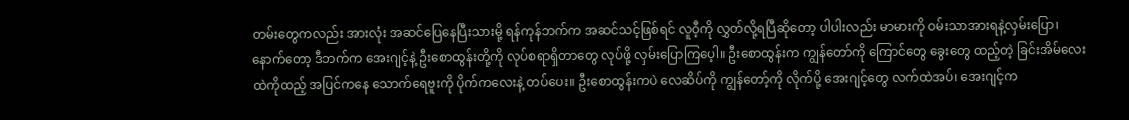တမ်းတွေကလည်း အားလုံး အဆင်ပြေနေပြီးသားမို့ ရန်ကုန်ဘက်က အဆင်သင့်ဖြစ်ရင် လူဝီ့ကို လွှတ်လို့ရပြီဆိုတော့ ပါပါးလည်း မာမားကို ဝမ်းသာအားရနဲ့လှမ်းပြော၊ နောက်တော့ ဒီဘက်က အေးဂျင့်နဲ့ ဦးစောထွန်းတို့ကို လုပ်စရာရှိတာတွေ လုပ်ဖို့ လှမ်းပြောကြပေ့ါ။ ဦးစောထွန်းက ကျွန်တော်ကို ကြောင်တွေ ခွေးတွေ ထည့်တဲ့ ခြင်းအိမ်လေးထဲကိုထည့် အပြင်ကနေ သောက်ရေဗူးကို ပိုက်ကလေးနဲ့ တပ်ပေး။ ဦးစောထွန်းကပဲ လေဆိပ်ကို ကျွန်တော့်ကို လိုက်ပို့ အေးဂျင့်တွေ လက်ထဲအပ်၊ အေးဂျင့်က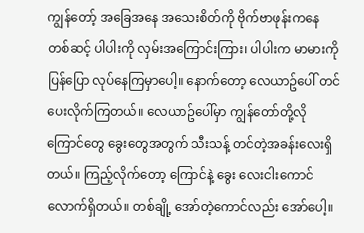ကျွန်တော့် အခြေအနေ အသေးစိတ်ကို ဗိုက်ဗာဖုန်းကနေ တစ်ဆင့် ပါပါးကို လှမ်းအကြောင်းကြား၊ ပါပါးက မာမားကို ပြန်ပြော လုပ်နေကြမှာပေါ့။ နောက်တော့ လေယာဥ်ပေါ် တင်ပေးလိုက်ကြတယ်။ လေယာဥ်ပေါ်မှာ ကျွန်တော်တို့လို ကြောင်တွေ ခွေးတွေအတွက် သီးသန့် တင်တဲ့အခန်းလေးရှိတယ်။ ကြည့်လိုက်တော့ ကြောင်နဲ့ ခွေး လေးငါးကောင်လောက်ရှိတယ်။ တစ်ချို့ အော်တဲ့ကောင်လည်း အော်ပေါ့။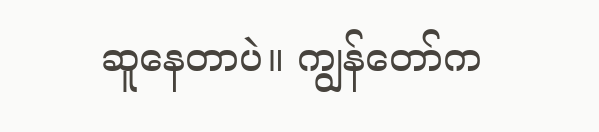ဆူနေတာပဲ။ ကျွန်တော်က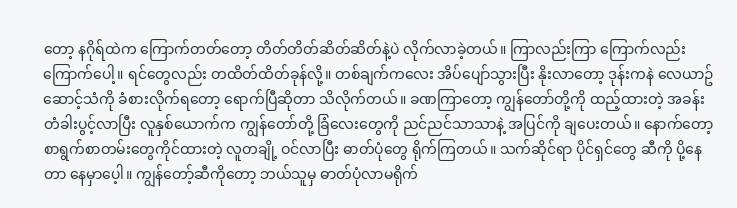တော့ နဂိုရ်ထဲက ကြောက်တတ်တော့ တိတ်တိတ်ဆိတ်ဆိတ်နဲ့ပဲ လိုက်လာခဲ့တယ်။ ကြာလည်းကြာ ကြောက်လည်းကြောက်ပေါ့။ ရင်တွေလည်း တထိတ်ထိတ်ခုန်လို့။ တစ်ချက်ကလေး အိပ်ပျော်သွားပြီး နိုးလာတော့ ဒုန်းကနဲ လေယာဥ်ဆောင့်သံကို ခံစားလိုက်ရတော့ ရောက်ပြီဆိုတာ သိလိုက်တယ်။ ခဏကြာတော့ ကျွန်တော်တို့ကို ထည့်ထားတဲ့ အခန်းတံခါးပွင့်လာပြီး လူနှစ်ယောက်က ကျွန်တော်တို့ ခြံလေးတွေကို ညင်ညင်သာသာနဲ့ အပြင်ကို ချပေးတယ်။ နောက်တော့ စာရွက်စာတမ်းတွေကိုင်ထားတဲ့ လူတချို့ ဝင်လာပြီး ဓာတ်ပုံတွေ ရိုက်ကြတယ်။ သက်ဆိုင်ရာ ပိုင်ရှင်တွေ ဆီကို ပို့နေတာ နေမှာပေ့ါ။ ကျွန်တော့်ဆီကိုတော့ ဘယ်သူမှ ဓာတ်ပုံလာမရိုက်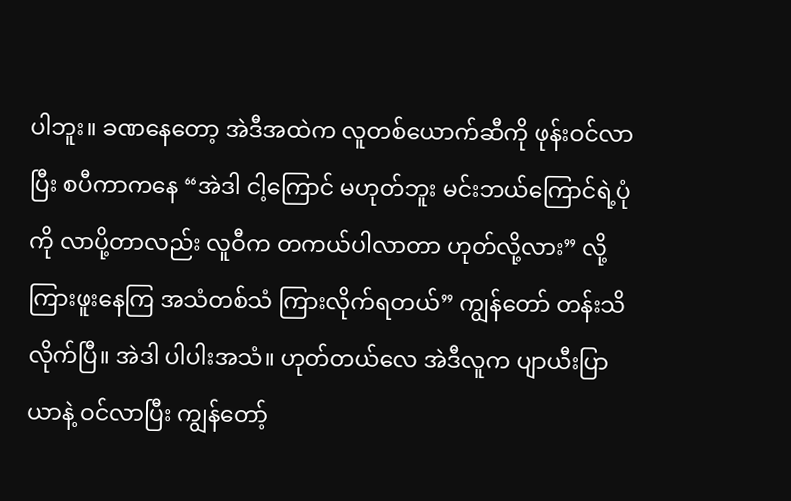ပါဘူး။ ခဏနေတော့ အဲဒီအထဲက လူတစ်ယောက်ဆီကို ဖုန်းဝင်လာပြီး စပီကာကနေ “အဲဒါ ငါ့ကြောင် မဟုတ်ဘူး မင်းဘယ်ကြောင်ရဲ့ပုံကို လာပို့တာလည်း လူဝီက တကယ်ပါလာတာ ဟုတ်လို့လား” လို့ ကြားဖူးနေကြ အသံတစ်သံ ကြားလိုက်ရတယ်” ကျွန်တော် တန်းသိလိုက်ပြီ။ အဲဒါ ပါပါးအသံ။ ဟုတ်တယ်လေ အဲဒီလူက ပျာယီးပြာယာနဲ့ ဝင်လာပြီး ကျွန်တော့်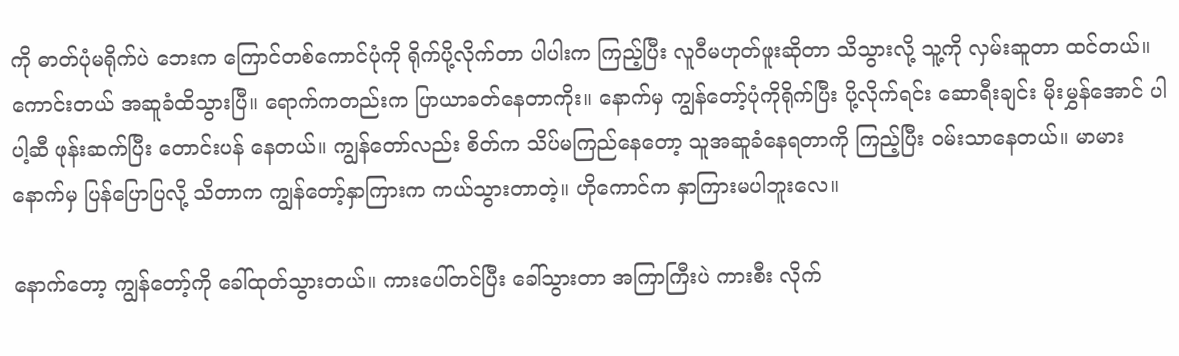ကို ဓာတ်ပုံမရိုက်ပဲ ဘေးက ကြောင်တစ်ကောင်ပုံကို ရိုက်ပို့လိုက်တာ ပါပါးက ကြည့်ပြီး လူဝီမဟုတ်ဖူးဆိုတာ သိသွားလို့ သူ့ကို လှမ်းဆူတာ ထင်တယ်။ ကောင်းတယ် အဆူခံထိသွားပြီ။ ရောက်ကတည်းက ပြာယာခတ်နေတာကိုး။ နောက်မှ ကျွန်တော့်ပုံကိုရိုက်ပြီး ပို့လိုက်ရင်း ဆောရီးချင်း မိုးမွှန်အောင် ပါပါ့ဆီ ဖုန်းဆက်ပြီး တောင်းပန် နေတယ်။ ကျွန်တော်လည်း စိတ်က သိပ်မကြည်နေတော့ သူအဆူခံနေရတာကို ကြည့်ပြီး ဝမ်းသာနေတယ်။ မာမား နောက်မှ ပြန်ပြောပြလို့ သိတာက ကျွန်တော့်နှာကြားက ကယ်သွားတာတဲ့။ ဟိုကောင်က နှာကြားမပါဘူးလေ။

နောက်တော့ ကျွန်တော့်ကို ခေါ်ထုတ်သွားတယ်။ ကားပေါ်တင်ပြီး ခေါ်သွားတာ အကြာကြီးပဲ ကားစီး လိုက်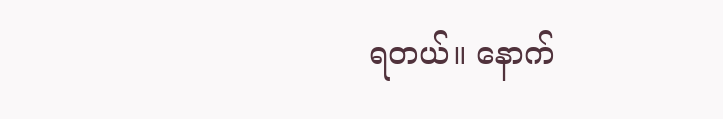ရတယ်။ နောက်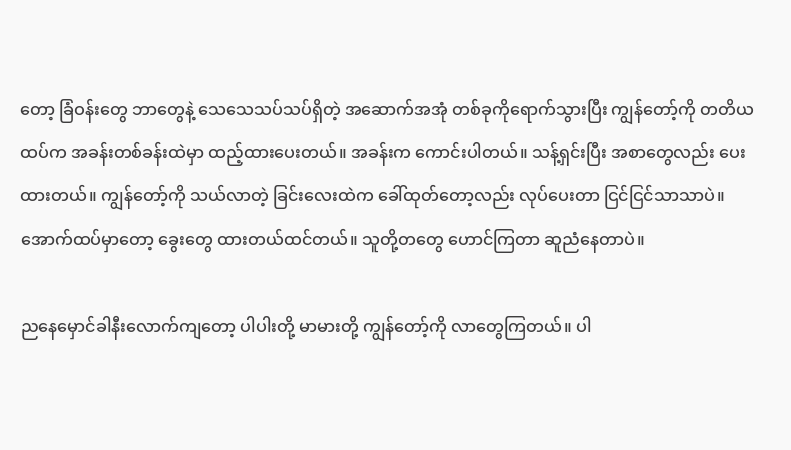တော့ ခြံဝန်းတွေ ဘာတွေနဲ့ သေသေသပ်သပ်ရှိတဲ့ အဆောက်အအုံ တစ်ခုကိုရောက်သွားပြီး ကျွန်တော့်ကို တတိယထပ်က အခန်းတစ်ခန်းထဲမှာ ထည့်ထားပေးတယ်။ အခန်းက ကောင်းပါတယ်။ သန့်ရှင်းပြီး အစာတွေလည်း ပေးထားတယ်။ ကျွန်တော့်ကို သယ်လာတဲ့ ခြင်းလေးထဲက ခေါ်ထုတ်တော့လည်း လုပ်ပေးတာ ငြင်ငြင်သာသာပဲ။ အောက်ထပ်မှာတော့ ခွေးတွေ ထားတယ်ထင်တယ်။ သူတို့တတွေ ဟောင်ကြတာ ဆူညံနေတာပဲ။

ညနေမှောင်ခါနီးလောက်ကျတော့ ပါပါးတို့ မာမားတို့ ကျွန်တော့်ကို လာတွေကြတယ်။ ပါ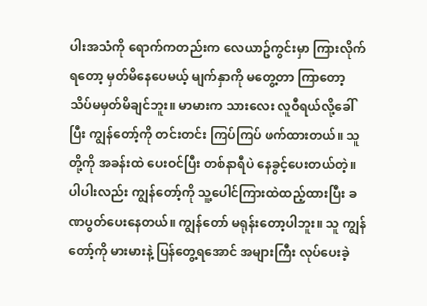ပါးအသံကို ရောက်ကတည်းက လေယာဥ်ကွင်းမှာ ကြားလိုက်ရတော့ မှတ်မိနေပေမယ့် မျက်နှာကို မတွေ့တာ ကြာတော့ သိပ်မမှတ်မိချင်ဘူး။ မာမားက သားလေး လူဝီရယ်လို့ခေါ်ပြီး ကျွန်တော့်ကို တင်းတင်း ကြပ်ကြပ် ဖက်ထားတယ်။ သူတို့ကို အခန်းထဲ ပေးဝင်ပြီး တစ်နာရီပဲ နေခွင့်ပေးတယ်တဲ့။ ပါပါးလည်း ကျွန်တော့်ကို သူ့ပေါင်ကြားထဲထည့်ထားပြီး ခဏပွတ်ပေးနေတယ်။ ကျွန်တော် မရုန်းတော့ပါဘူး။ သူ ကျွန်တော့်ကို မားမားနဲ့ ပြန်တွေ့ရအောင် အများကြီး လုပ်ပေးခဲ့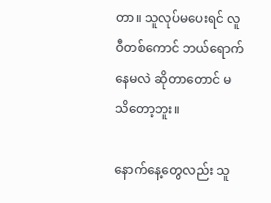တာ။ သူလုပ်မပေးရင် လူဝီတစ်ကောင် ဘယ်ရောက်နေမလဲ ဆိုတာတောင် မသိတော့ဘူး။

နောက်နေ့တွေလည်း သူ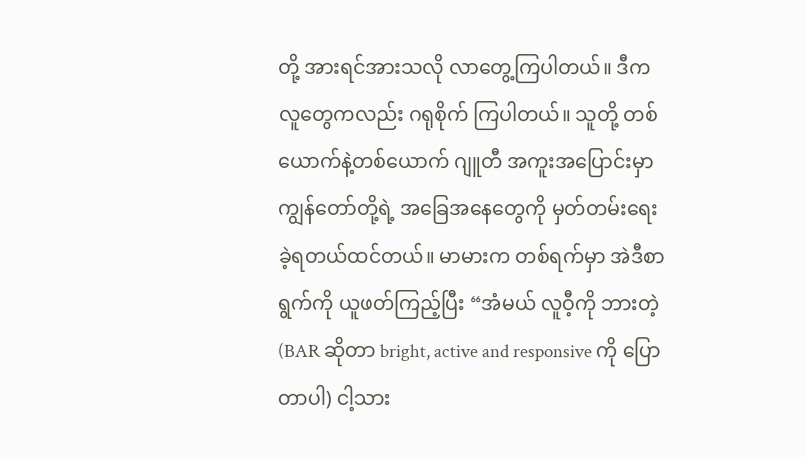တို့ အားရင်အားသလို လာတွေ့ကြပါတယ်။ ဒီကလူတွေကလည်း ဂရုစိုက် ကြပါတယ်။ သူတို့ တစ်ယောက်နဲ့တစ်ယောက် ဂျူတီ အကူးအပြောင်းမှာ ကျွန်တော်တို့ရဲ့ အခြေအနေတွေကို မှတ်တမ်းရေးခဲ့ရတယ်ထင်တယ်။ မာမားက တစ်ရက်မှာ အဲဒီစာရွက်ကို ယူဖတ်ကြည့်ပြီး “အံမယ် လူဝီ့ကို ဘားတဲ့ (BAR ဆိုတာ bright, active and responsive ကို ပြောတာပါ) ငါ့သား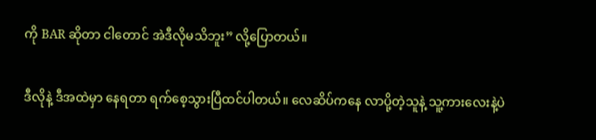ကို BAR ဆိုတာ ငါတောင် အဲဒီလိုမသိဘူး” လို့ပြောတယ်။

ဒီလိုနဲ့ ဒီအထဲမှာ နေရတာ ရက်စေ့သွားပြီထင်ပါတယ်။ လေဆိပ်ကနေ လာပို့တဲ့သူနဲ့ သူ့ကားလေးနဲ့ပဲ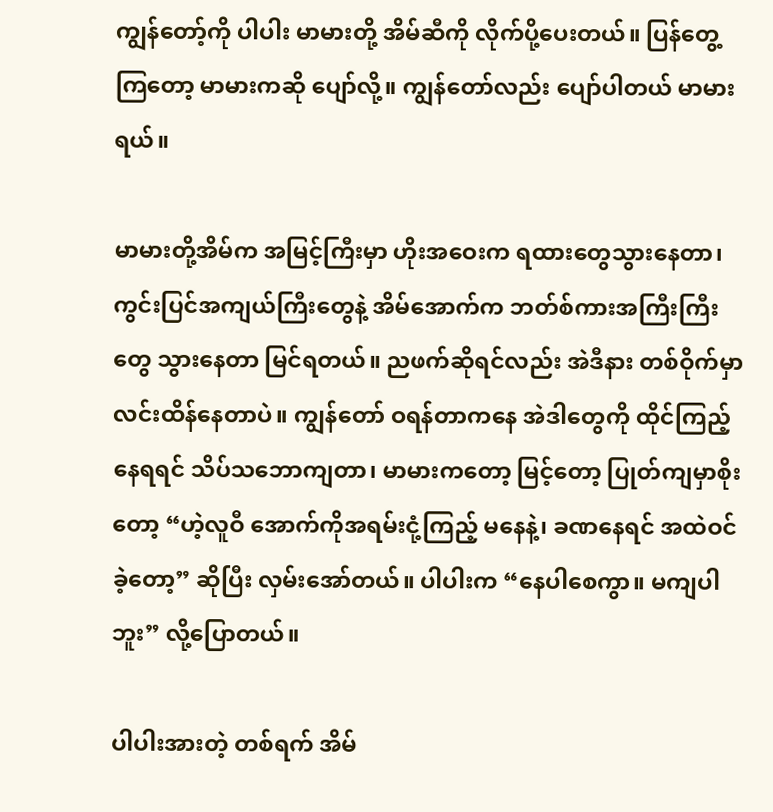ကျွန်တော့်ကို ပါပါး မာမားတို့ အိမ်ဆီကို လိုက်ပို့ပေးတယ်။ ပြန်တွေ့ကြတော့ မာမားကဆို ပျော်လို့။ ကျွန်တော်လည်း ပျော်ပါတယ် မာမားရယ်။

မာမားတို့အိမ်က အမြင့်ကြီးမှာ ဟိုးအဝေးက ရထားတွေသွားနေတာ၊ ကွင်းပြင်အကျယ်ကြီးတွေနဲ့ အိမ်အောက်က ဘတ်စ်ကားအကြီးကြီးတွေ သွားနေတာ မြင်ရတယ်။ ညဖက်ဆိုရင်လည်း အဲဒီနား တစ်ဝိုက်မှာ လင်းထိန်နေတာပဲ။ ကျွန်တော် ဝရန်တာကနေ အဲဒါတွေကို ထိုင်ကြည့်နေရရင် သိပ်သဘောကျတာ၊ မာမားကတော့ မြင့်တော့ ပြုတ်ကျမှာစိုးတော့ “ဟဲ့လူဝီ အောက်ကိုအရမ်းငုံ့ကြည့် မနေနဲ့၊ ခဏနေရင် အထဲဝင်ခဲ့တော့” ဆိုပြီး လှမ်းအော်တယ်။ ပါပါးက “နေပါစေကွာ။ မကျပါဘူး” လို့ပြောတယ်။

ပါပါးအားတဲ့ တစ်ရက် အိမ်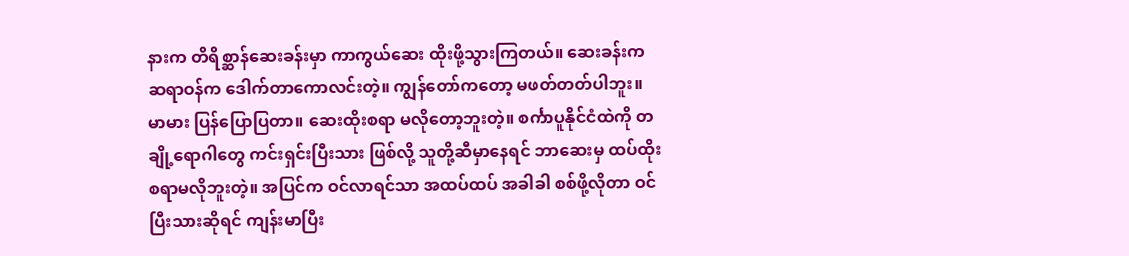နားက တိရိစ္ဆာန်ဆေးခန်းမှာ ကာကွယ်ဆေး ထိုးဖို့သွားကြတယ်။ ဆေးခန်းက ဆရာဝန်က ဒေါက်တာကောလင်းတဲ့။ ကျွန်တော်ကတော့ မဖတ်တတ်ပါဘူး။ မာမား ပြန်ပြောပြတာ။ ဆေးထိုးစရာ မလိုတော့ဘူးတဲ့။ စင်္ကာပူနိုင်ငံထဲကို တချို့ရောဂါတွေ ကင်းရှင်းပြီးသား ဖြစ်လို့ သူတို့ဆီမှာနေရင် ဘာဆေးမှ ထပ်ထိုးစရာမလိုဘူးတဲ့။ အပြင်က ဝင်လာရင်သာ အထပ်ထပ် အခါခါ စစ်ဖို့လိုတာ ဝင်ပြီးသားဆိုရင် ကျန်းမာပြီး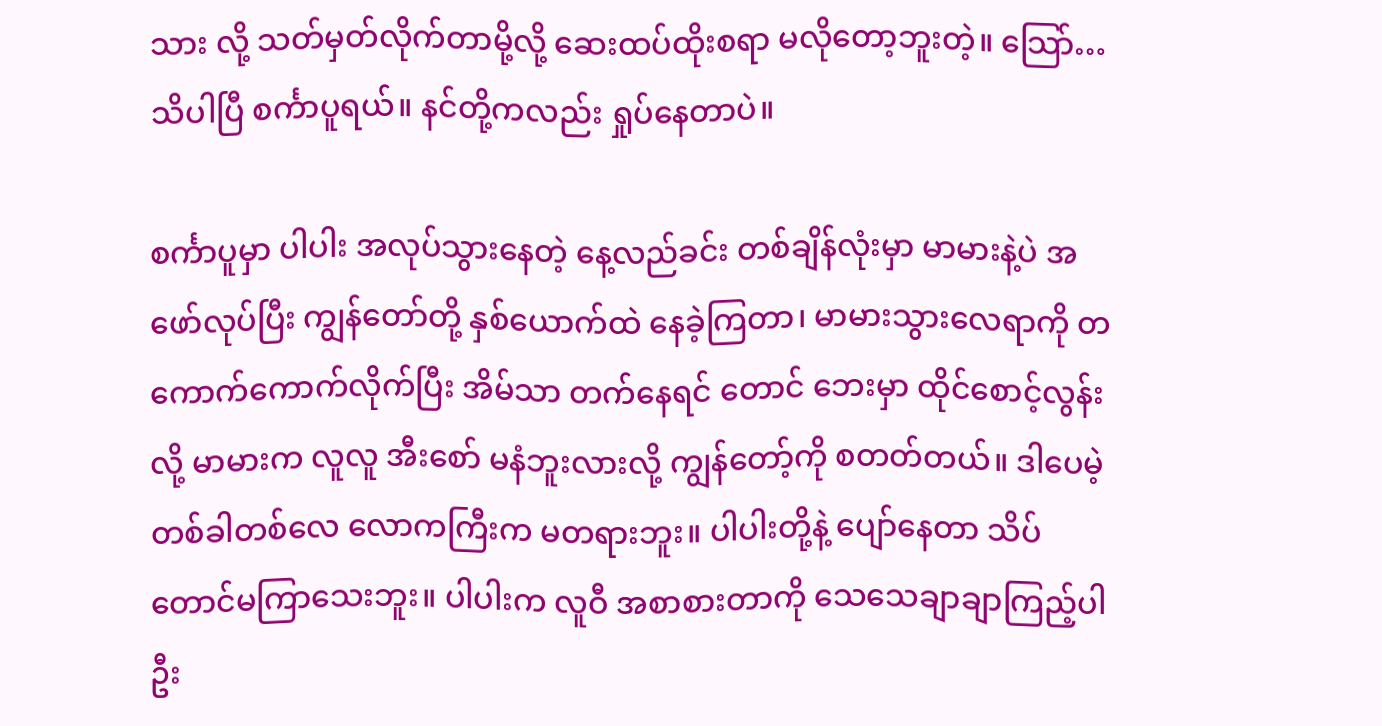သား လို့ သတ်မှတ်လိုက်တာမို့လို့ ဆေးထပ်ထိုးစရာ မလိုတော့ဘူးတဲ့။ သြော်… သိပါပြီ စင်္ကာပူရယ်။ နင်တို့ကလည်း ရှုပ်နေတာပဲ။

စင်္ကာပူမှာ ပါပါး အလုပ်သွားနေတဲ့ နေ့လည်ခင်း တစ်ချိန်လုံးမှာ မာမားနဲ့ပဲ အဖော်လုပ်ပြီး ကျွန်တော်တို့ နှစ်ယောက်ထဲ နေခဲ့ကြတာ၊ မာမားသွားလေရာကို တကောက်ကောက်လိုက်ပြီး အိမ်သာ တက်နေရင် တောင် ဘေးမှာ ထိုင်စောင့်လွန်းလို့ မာမားက လူလူ အီးစော် မနံဘူးလားလို့ ကျွန်တော့်ကို စတတ်တယ်။ ဒါပေမဲ့ တစ်ခါတစ်လေ လောကကြီးက မတရားဘူး။ ပါပါးတို့နဲ့ ပျော်နေတာ သိပ်တောင်မကြာသေးဘူး။ ပါပါးက လူဝီ အစာစားတာကို သေသေချာချာကြည့်ပါဦး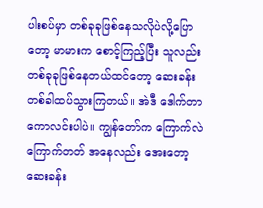ပါးစပ်မှာ တစ်ခုခုဖြစ်နေသလိုပဲလို့ပြောတော့ မာမားက စောင့်ကြည့်ပြီး သူလည်း တစ်ခုခုဖြစ်နေတယ်ထင်တော့ ဆေးခန်းတစ်ခါထပ်သွားကြတယ်။ အဲဒီ ဒေါက်တာကောလင်းပါပဲ။ ကျွန်တော်က ကြောက်လဲကြောက်တတ် အနေလည်း အေးတော့ ဆေးခန်း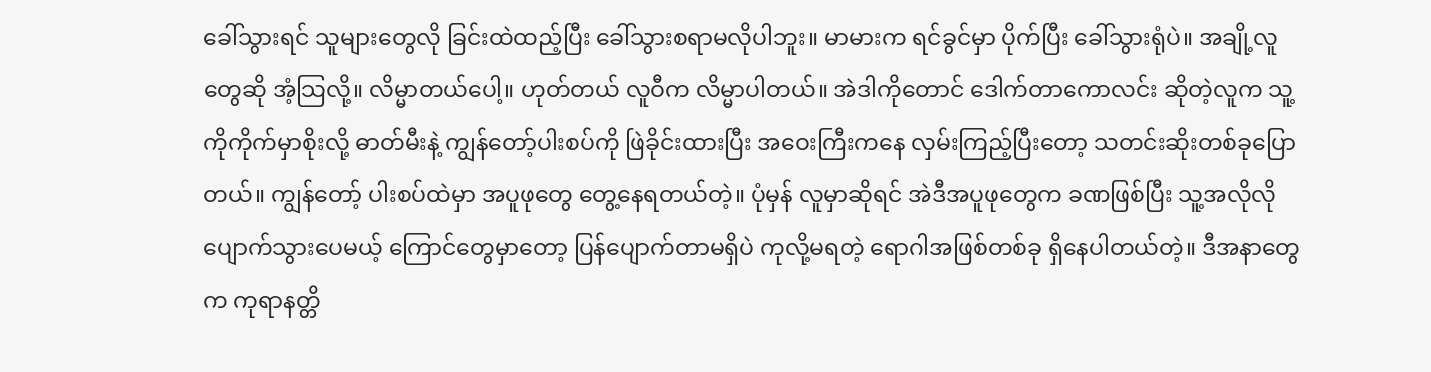ခေါ်သွားရင် သူများတွေလို ခြင်းထဲထည့်ပြီး ခေါ်သွားစရာမလိုပါဘူး။ မာမားက ရင်ခွင်မှာ ပိုက်ပြီး ခေါ်သွားရုံပဲ။ အချို့လူတွေဆို အံ့သြလို့။ လိမ္မာတယ်ပေါ့။ ဟုတ်တယ် လူဝီက လိမ္မာပါတယ်။ အဲဒါကိုတောင် ဒေါက်တာကောလင်း ဆိုတဲ့လူက သူ့ကိုကိုက်မှာစိုးလို့ ဓာတ်မီးနဲ့ ကျွန်တော့်ပါးစပ်ကို ဖြဲခိုင်းထားပြီး အဝေးကြီးကနေ လှမ်းကြည့်ပြီးတော့ သတင်းဆိုးတစ်ခုပြောတယ်။ ကျွန်တော့် ပါးစပ်ထဲမှာ အပူဖုတွေ တွေ့နေရတယ်တဲ့။ ပုံမှန် လူမှာဆိုရင် အဲဒီအပူဖုတွေက ခဏဖြစ်ပြီး သူ့အလိုလို ပျောက်သွားပေမယ့် ကြောင်တွေမှာတော့ ပြန်ပျောက်တာမရှိပဲ ကုလို့မရတဲ့ ရောဂါအဖြစ်တစ်ခု ရှိနေပါတယ်တဲ့။ ဒီအနာတွေက ကုရာနတ္တိ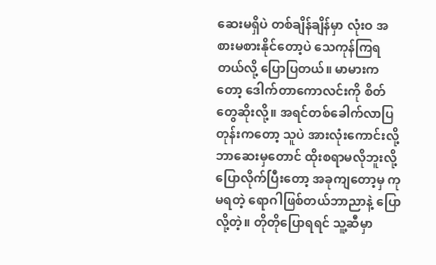ဆေးမရှိပဲ တစ်ချိန်ချိန်မှာ လုံးဝ အစားမစားနိုင်တော့ပဲ သေကုန်ကြရတယ်လို့ ပြောပြတယ်။ မာမားကတော့ ဒေါက်တာကောလင်းကို စိတ်တွေဆိုးလို့။ အရင်တစ်ခေါက်လာပြတုန်းကတော့ သူပဲ အားလုံးကောင်းလို့ ဘာဆေးမှတောင် ထိုးစရာမလိုဘူးလို့ ပြောလိုက်ပြီးတော့ အခုကျတော့မှ ကုမရတဲ့ ရောဂါဖြစ်တယ်ဘာညာနဲ့ ပြောလို့တဲ့။ တိုတိုပြောရရင် သူ့ဆီမှာ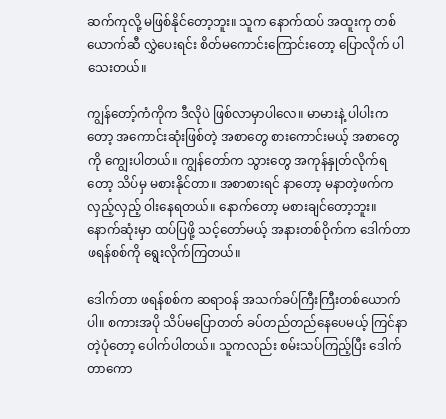ဆက်ကုလို့ မဖြစ်နိုင်တော့ဘူး။ သူက နောက်ထပ် အထူးကု တစ်ယောက်ဆီ လွှဲပေးရင်း စိတ်မကောင်းကြောင်းတော့ ပြောလိုက် ပါသေးတယ်။

ကျွန်တော့်ကံကိုက ဒီလိုပဲ ဖြစ်လာမှာပါလေ။ မာမားနဲ့ ပါပါးကတော့ အကောင်းဆုံးဖြစ်တဲ့ အစာတွေ စားကောင်းမယ့် အစာတွေကို ကျွေးပါတယ်။ ကျွန်တော်က သွားတွေ အကုန်နှုတ်လိုက်ရတော့ သိပ်မှ မစားနိုင်တာ။ အစာစားရင် နာတော့ မနာတဲ့ဖက်က လှည့်လှည့် ဝါးနေရတယ်။ နောက်တော့ မစားချင်တော့ဘူး။ နောက်ဆုံးမှာ ထပ်ပြဖို့ သင့်တော်မယ့် အနားတစ်ဝိုက်က ဒေါက်တာ ဖရန်စစ်ကို ရွေးလိုက်ကြတယ်။

ဒေါက်တာ ဖရန်စစ်က ဆရာဝန် အသက်ခပ်ကြီးကြီးတစ်ယောက်ပါ။ စကားအပို သိပ်မပြောတတ် ခပ်တည်တည်နေပေမယ့် ကြင်နာတဲ့ပုံတော့ ပေါက်ပါတယ်။ သူကလည်း စမ်းသပ်ကြည့်ပြီး ဒေါက်တာကော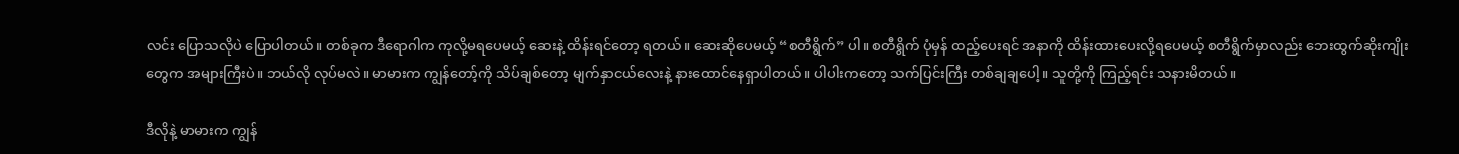လင်း ပြောသလိုပဲ ပြောပါတယ်။ တစ်ခုက ဒီရောဂါက ကုလို့မရပေမယ့် ဆေးနဲ့ ထိန်းရင်တော့ ရတယ်။ ဆေးဆိုပေမယ့် “စတီရွိက်” ပါ။ စတီရွိက် ပုံမှန် ထည့်ပေးရင် အနာကို ထိန်းထားပေးလို့ရပေမယ့် စတီရွိက်မှာလည်း ဘေးထွက်ဆိုးကျိုးတွေက အများကြီးပဲ။ ဘယ်လို လုပ်မလဲ။ မာမားက ကျွန်တော့်ကို သိပ်ချစ်တော့ မျက်နှာငယ်လေးနဲ့ နားထောင်နေရှာပါတယ်။ ပါပါးကတော့ သက်ပြင်းကြီး တစ်ချချပေါ့။ သူတို့ကို ကြည့်ရင်း သနားမိတယ်။

ဒီလိုနဲ့ မာမားက ကျွန်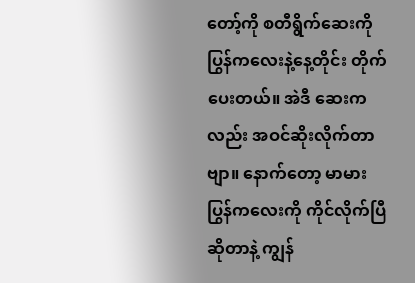တော့်ကို စတီရွိက်ဆေးကို ပြွန်ကလေးနဲ့နေ့တိုင်း တိုက်ပေးတယ်။ အဲဒီ ဆေးကလည်း အဝင်ဆိုးလိုက်တာဗျာ။ နောက်တော့ မာမားပြွန်ကလေးကို ကိုင်လိုက်ပြီ ဆိုတာနဲ့ ကျွန်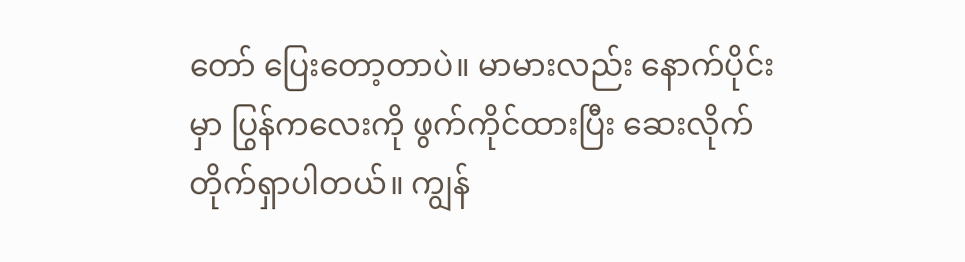တော် ပြေးတော့တာပဲ။ မာမားလည်း နောက်ပိုင်းမှာ ပြွန်ကလေးကို ဖွက်ကိုင်ထားပြီး ဆေးလိုက် တိုက်ရှာပါတယ်။ ကျွန်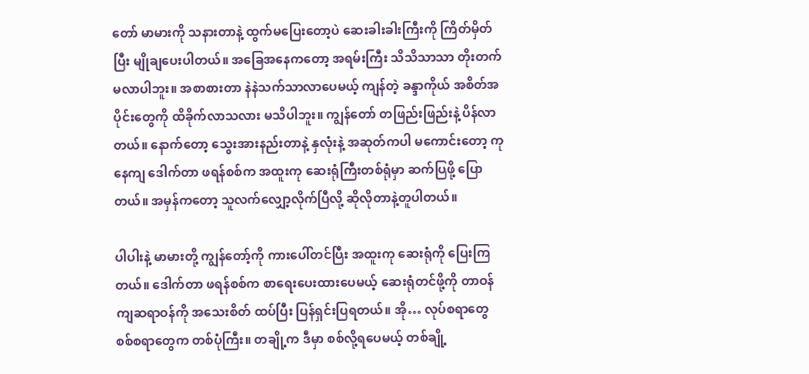တော် မာမားကို သနားတာနဲ့ ထွက်မပြေးတော့ပဲ ဆေးခါးခါးကြီးကို ကြိတ်မှိတ်ပြီး မျိုချပေးပါတယ်။ အခြေအနေကတော့ အရမ်းကြီး သိသိသာသာ တိုးတက်မလာပါဘူး။ အစာစားတာ နဲနဲသက်သာလာပေမယ့် ကျန်တဲ့ ခန္ဒာကိုယ် အစိတ်အပိုင်းတွေကို ထိခိုက်လာသလား မသိပါဘူး။ ကျွန်တော် တဖြည်းဖြည်းနဲ့ ပိန်လာတယ်။ နောက်တော့ သွေးအားနည်းတာနဲ့ နှလုံးနဲ့ အဆုတ်ကပါ မကောင်းတော့ ကုနေကျ ဒေါက်တာ ဖရန်စစ်က အထူးကု ဆေးရုံကြီးတစ်ရုံမှာ ဆက်ပြဖို့ ပြောတယ်။ အမှန်ကတော့ သူလက်လျှော့လိုက်ပြီလို့ ဆိုလိုတာနဲ့တူပါတယ်။

ပါပါးနဲ့ မာမားတို့ ကျွန်တော့်ကို ကားပေါ်တင်ပြီး အထူးကု ဆေးရုံကို ပြေးကြတယ်။ ဒေါက်တာ ဖရန်စစ်က စာရေးပေးထားပေမယ့် ဆေးရုံတင်ဖို့ကို တာဝန်ကျဆရာဝန်ကို အသေးစိတ် ထပ်ပြီး ပြန်ရှင်းပြရတယ်။ အို… လုပ်စရာတွေ စစ်စရာတွေက တစ်ပုံကြီး။ တချို့က ဒီမှာ စစ်လို့ရပေမယ့် တစ်ချို့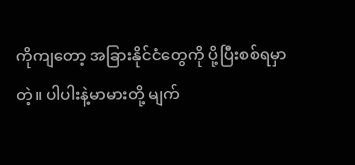ကိုကျတော့ အခြားနိုင်ငံတွေကို ပို့ပြီးစစ်ရမှာတဲ့။ ပါပါးနဲ့မာမားတို့ မျက်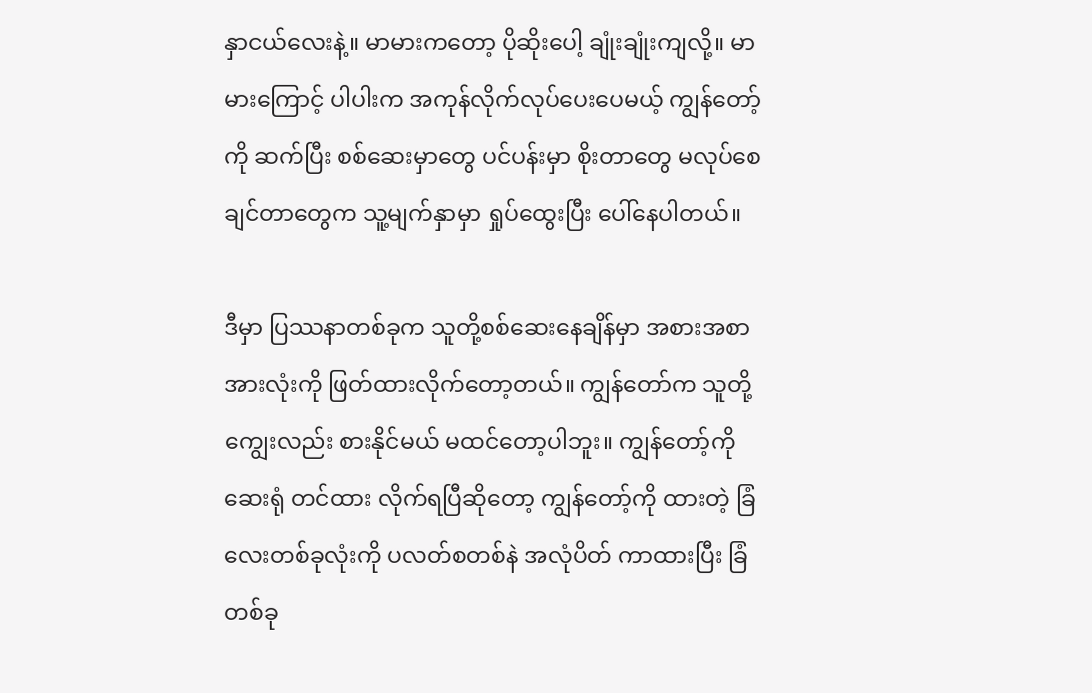နှာငယ်လေးနဲ့။ မာမားကတော့ ပိုဆိုးပေါ့ ချုံးချုံးကျလို့။ မာမားကြောင့် ပါပါးက အကုန်လိုက်လုပ်ပေးပေမယ့် ကျွန်တော့်ကို ဆက်ပြီး စစ်ဆေးမှာတွေ ပင်ပန်းမှာ စိုးတာတွေ မလုပ်စေချင်တာတွေက သူ့မျက်နှာမှာ ရှုပ်ထွေးပြီး ပေါ်နေပါတယ်။

ဒီမှာ ပြဿနာတစ်ခုက သူတို့စစ်ဆေးနေချိန်မှာ အစားအစာအားလုံးကို ဖြတ်ထားလိုက်တော့တယ်။ ကျွန်တော်က သူတို့ကျွေးလည်း စားနိုင်မယ် မထင်တော့ပါဘူး။ ကျွန်တော့်ကို ဆေးရုံ တင်ထား လိုက်ရပြီဆိုတော့ ကျွန်တော့်ကို ထားတဲ့ ခြံလေးတစ်ခုလုံးကို ပလတ်စတစ်နဲ အလုံပိတ် ကာထားပြီး ခြံတစ်ခု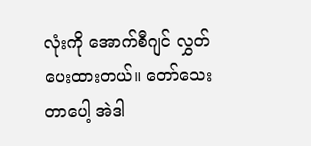လုံးကို အောက်စီဂျင် လွှတ်ပေးထားတယ်။ တော်သေးတာပေါ့ အဲဒါ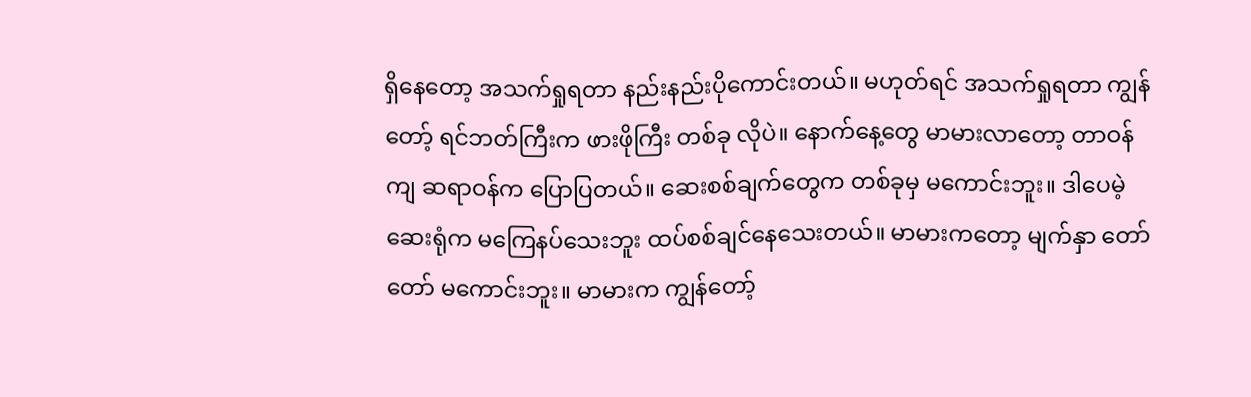ရှိနေတော့ အသက်ရှုရတာ နည်းနည်းပိုကောင်းတယ်။ မဟုတ်ရင် အသက်ရှုရတာ ကျွန်တော့် ရင်ဘတ်ကြီးက ဖားဖိုကြီး တစ်ခု လိုပဲ။ နောက်နေ့တွေ မာမားလာတော့ တာဝန်ကျ ဆရာဝန်က ပြောပြတယ်။ ဆေးစစ်ချက်တွေက တစ်ခုမှ မကောင်းဘူး။ ဒါပေမဲ့ ဆေးရုံက မကြေနပ်သေးဘူး ထပ်စစ်ချင်နေသေးတယ်။ မာမားကတော့ မျက်နှာ တော်တော် မကောင်းဘူး။ မာမားက ကျွန်တော့်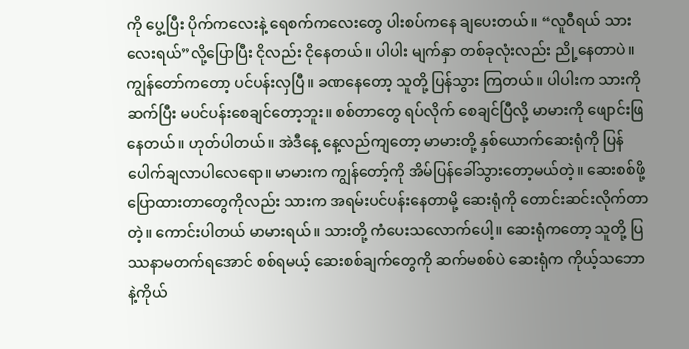ကို ပွေ့ပြီး ပိုက်ကလေးနဲ့ ရေစက်ကလေးတွေ ပါးစပ်ကနေ ချပေးတယ်။ “လူဝီရယ် သားလေးရယ်”လို့ပြောပြီး ငိုလည်း ငိုနေတယ်။ ပါပါး မျက်နှာ တစ်ခုလုံးလည်း ညို့နေတာပဲ။ ကျွန်တော်ကတော့ ပင်ပန်းလှပြီ။ ခဏနေတော့ သူတို့ ပြန်သွား ကြတယ်။ ပါပါးက သားကို ဆက်ပြီး မပင်ပန်းစေချင်တော့ဘူး။ စစ်တာတွေ ရပ်လိုက် စေချင်ပြီလို့ မာမားကို ဖျောင်းဖြနေတယ်။ ဟုတ်ပါတယ်။ အဲဒီနေ့ နေ့လည်ကျတော့ မာမားတို့ နှစ်ယောက်ဆေးရုံကို ပြန်ပေါက်ချလာပါလေရော။ မာမားက ကျွန်တော့်ကို အိမ်ပြန်ခေါ်သွားတော့မယ်တဲ့။ ဆေးစစ်ဖို့ပြောထားတာတွေကိုလည်း သားက အရမ်းပင်ပန်းနေတာမို့ ဆေးရုံကို တောင်းဆင်းလိုက်တာတဲ့။ ကောင်းပါတယ် မာမားရယ်။ သားတို့ ကံပေးသလောက်ပေါ့။ ဆေးရုံကတော့ သူတို့ ပြဿနာမတက်ရအောင် စစ်ရမယ့် ဆေးစစ်ချက်တွေကို ဆက်မစစ်ပဲ ဆေးရုံက ကိုယ့်သဘောနဲ့ကိုယ်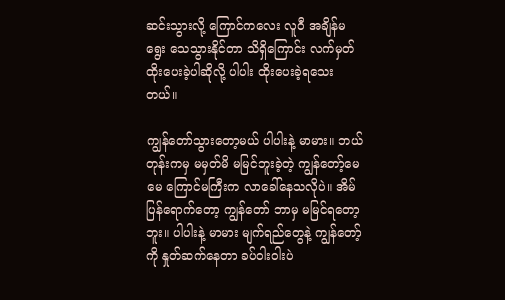ဆင်းသွားလို့ ကြောင်ကလေး လူဝီ အချိန်မရွေး သေသွားနိုင်တာ သိရှိကြောင်း လက်မှတ်ထိုးပေးခဲ့ပါဆိုလို့ ပါပါး ထိုးပေးခဲ့ရသေးတယ်။

ကျွန်တော်သွားတော့မယ် ပါပါးနဲ့ မာမား။ ဘယ်တုန်းကမှ မမှတ်မိ မမြင်ဘူးခဲ့တဲ့ ကျွန်တော့်မေမေ ကြောင်မကြီးက လာခေါ်နေသလိုပဲ။ အိမ်ပြန်ရောက်တော့ ကျွန်တော် ဘာမှ မမြင်ရတော့ဘူး။ ပါပါးနဲ့ မာမား မျက်ရည်တွေနဲ့ ကျွန်တော့်ကို နှုတ်ဆက်နေတာ ခပ်ဝါးဝါးပဲ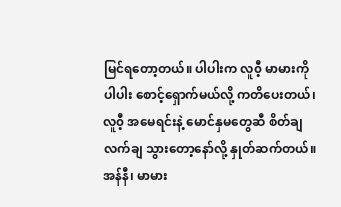မြင်ရတော့တယ်။ ပါပါးက လူ၀ီ့ မာမားကို ပါပါး စောင့်ရှောက်မယ်လို့ ကတိပေးတယ်၊ လူ၀ီ့ အမေရင်းနဲ့ မောင်နှမတွေဆီ စိတ်ချလက်ချ သွားတော့နော်လို့ နှုတ်ဆက်တယ်။ အန်နီ၊ မာမား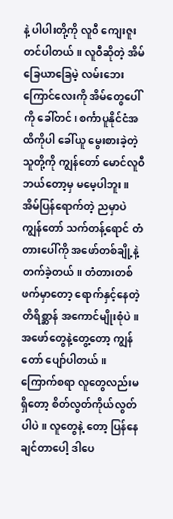နဲ့ ပါပါးတို့ကို လူ၀ီ ကျေးဇူးတင်ပါတယ်။ လူဝီဆိုတဲ့ အိမ်ခြေယာခြေမဲ့ လမ်းဘေး ကြောင်လေးကို အိမ်တွေပေါ်ကို ခေါ်တင်၊ စင်္ကာပူနိုင်ငံအထိကိုပါ ခေါ်ယူ မွေးစားခဲ့တဲ့ သူတို့ကို ကျွန်တော် မောင်လူဝီ ဘယ်တော့မှ မမေ့ပါဘူး။ အိမ်ပြန်ရောက်တဲ့ ညမှာပဲ ကျွန်တော် သက်တန့်ရောင် တံတားပေါ်ကို အဖော်တစ်ချို့နဲ့ တက်ခဲ့တယ်။ တံတားတစ်ဖက်မှာတော့ ရောက်နှင့်နေတဲ့ တိရိစ္ဆာန် အကောင်မျိုးစုံပဲ။ အဖော်တွေနဲ့တွေ့တော့ ကျွန်တော် ပျော်ပါတယ်။ ကြောက်စရာ လူတွေလည်းမရှိတော့ စိတ်လွတ်ကိုယ်လွတ်ပါပဲ။ လူတွေနဲ့ တော့ ပြန်နေချင်တာပေါ့ ဒါပေ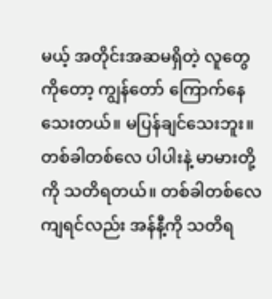မယ့် အတိုင်းအဆမရှိတဲ့ လူတွေကိုတော့ ကျွန်တော် ကြောက်နေ သေးတယ်။ မပြန်ချင်သေးဘူး။ တစ်ခါတစ်လေ ပါပါးနဲ့ မာမားတို့ကို သတိရတယ်။ တစ်ခါတစ်လေ ကျရင်လည်း အန်နီ့ကို သတိရ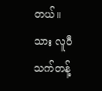တယ်။ သား လူဝီ သက်တန့်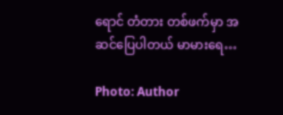ရောင် တံတား တစ်ဖက်မှာ အဆင်ပြေပါတယ် မာမားရေ…

Photo: Author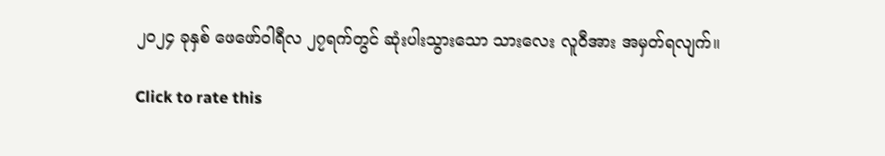၂၀၂၄ ခုနှစ် ဖေဖော်ဝါရီလ ၂၇ရက်တွင် ဆုံးပါးသွားသော သားလေး လူဝီအား အမှတ်ရလျက်။

Click to rate this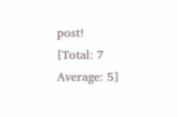post!
[Total: 7 Average: 5]